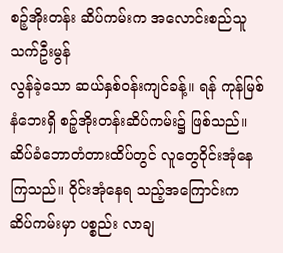စဉ့်အိုးတန်း ဆိပ်ကမ်းက အလောင်းစည်သူ
သက်ဦးမွန်
လွန်ခဲ့သော ဆယ်နှစ်ဝန်းကျင်ခန့်။ ရန် ကုန်မြစ်နံဘေးရှိ စဉ့်အိုးတန်းဆိပ်ကမ်း၌ ဖြစ်သည်။ ဆိပ်ခံဘောတံတားထိပ်တွင် လူတွေဝိုင်းအုံနေကြသည်။ ဝိုင်းအုံနေရ သည့်အကြောင်းက ဆိပ်ကမ်းမှာ ပစ္စည်း လာချ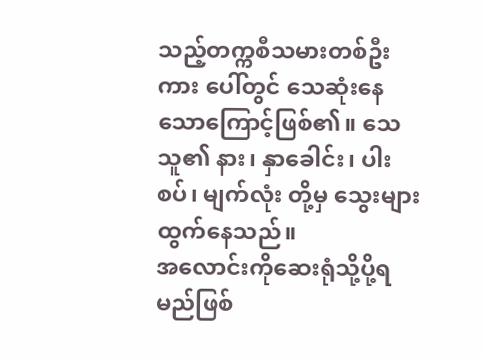သည့်တက္ကစီသမားတစ်ဦး ကား ပေါ်တွင် သေဆုံးနေသောကြောင့်ဖြစ်၏။ သေသူ၏ နား၊ နှာခေါင်း၊ ပါးစပ်၊ မျက်လုံး တို့မှ သွေးများထွက်နေသည်။
အလောင်းကိုဆေးရုံသို့ပို့ရမည်ဖြစ်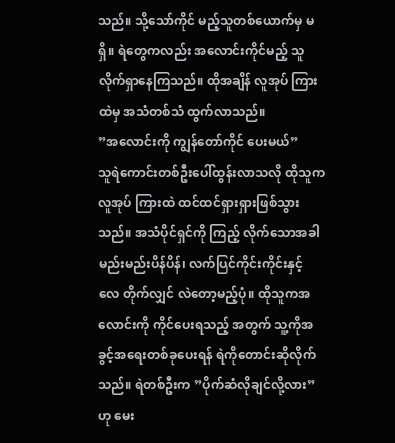သည်။ သို့သော်ကိုင် မည့်သူတစ်ယောက်မှ မရှိ။ ရဲတွေကလည်း အလောင်းကိုင်မည့် သူ လိုက်ရှာနေကြသည်။ ထိုအချိန် လူအုပ် ကြားထဲမှ အသံတစ်သံ ထွက်လာသည်။
”အလောင်းကို ကျွန်တော်ကိုင် ပေးမယ်”
သူရဲကောင်းတစ်ဦးပေါ်ထွန်းလာသလို ထိုသူက လူအုပ် ကြားထဲ ထင်ထင်ရှားရှားဖြစ်သွားသည်။ အသံပိုင်ရှင်ကို ကြည့် လိုက်သောအခါ မည်းမည်းပိန်ပိန်၊ လက်ပြင်ကိုင်းကိုင်းနှင့် လေ တိုက်လျှင် လဲတော့မည့်ပုံ။ ထိုသူကအလောင်းကို ကိုင်ပေးရသည့် အတွက် သူ့ကိုအခွင့်အရေးတစ်ခုပေးရန် ရဲကိုတောင်းဆိုလိုက် သည်။ ရဲတစ်ဦးက ”ပိုက်ဆံလိုချင်လို့လား” ဟု မေး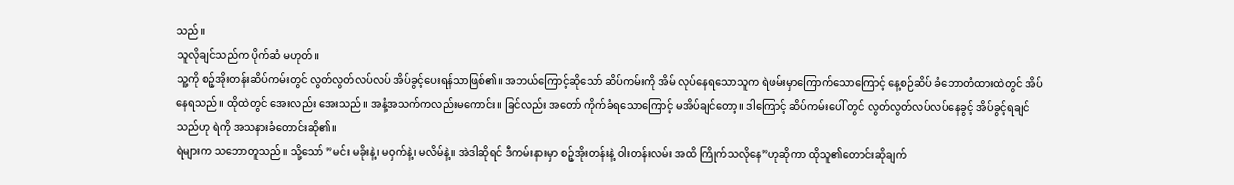သည်။
သူလိုချင်သည်က ပိုက်ဆံ မဟုတ်။
သူ့ကို စဉ့်အိုးတန်းဆိပ်ကမ်းတွင် လွတ်လွတ်လပ်လပ် အိပ်ခွင့်ပေးရန်သာဖြစ်၏။ အဘယ်ကြောင့်ဆိုသော် ဆိပ်ကမ်းကို အိမ် လုပ်နေရသောသူက ရဲဖမ်းမှာကြောက်သောကြောင့် နေ့စဉ်ဆိပ် ခံဘောတံထားထဲတွင် အိပ်နေရသည်။ ထိုထဲတွင် အေးလည်း အေးသည်။ အနံ့အသက်ကလည်းမကောင်း။ ခြင်လည်း အတော် ကိုက်ခံရသောကြောင့် မအိပ်ချင်တော့။ ဒါကြောင့် ဆိပ်ကမ်းပေါ် တွင် လွတ်လွတ်လပ်လပ်နေခွင့် အိပ်ခွင့်ရချင်သည်ဟု ရဲကို အသနားခံတောင်းဆို၏။
ရဲများက သဘောတူသည်။ သို့သော် ”မင်း မခိုးနဲ့၊ မဝှက်နဲ့၊ မလိမ်နဲ့။ အဲဒါဆိုရင် ဒီကမ်းနားမှာ စဉ့်အိုးတန်းနဲ့ ဝါးတန်းလမ်း အထိ ကြိုက်သလိုနေ”ဟုဆိုကာ ထိုသူ၏တောင်းဆိုချက်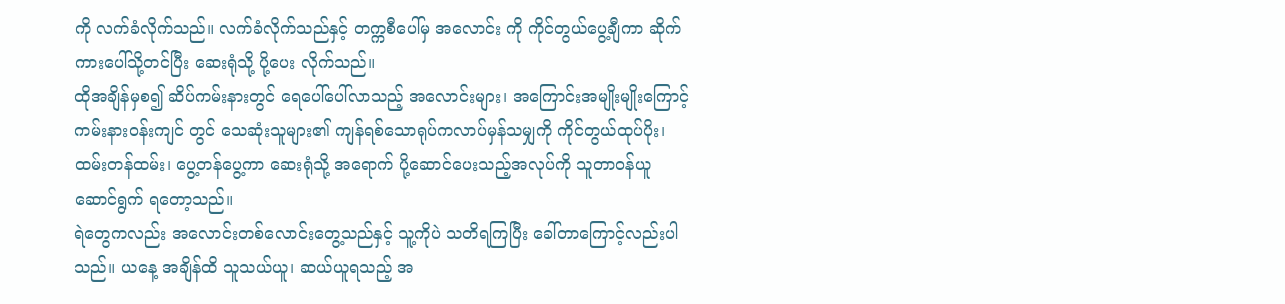ကို လက်ခံလိုက်သည်။ လက်ခံလိုက်သည်နှင့် တက္ကစီပေါ်မှ အလောင်း ကို ကိုင်တွယ်ပွေ့ချီကာ ဆိုက်ကားပေါ်သို့တင်ပြီး ဆေးရုံသို့ ပို့ပေး လိုက်သည်။
ထိုအချိန်မှစ၍ ဆိပ်ကမ်းနားတွင် ရေပေါ်ပေါ်လာသည့် အလောင်းများ၊ အကြောင်းအမျိုးမျိုးကြောင့် ကမ်းနားဝန်းကျင် တွင် သေဆုံးသူများ၏ ကျန်ရစ်သောရုပ်ကလာပ်မှန်သမျှကို ကိုင်တွယ်ထုပ်ပိုး၊ ထမ်းတန်ထမ်း၊ ပွေ့တန်ပွေ့ကာ ဆေးရုံသို့ အရောက် ပို့ဆောင်ပေးသည့်အလုပ်ကို သူတာဝန်ယူ ဆောင်ရွက် ရတော့သည်။
ရဲတွေကလည်း အလောင်းတစ်လောင်းတွေ့သည်နှင့် သူ့ကိုပဲ သတိရကြပြီး ခေါ်တာကြောင့်လည်းပါသည်။ ယနေ့ အချိန်ထိ သူသယ်ယူ၊ ဆယ်ယူရသည့် အ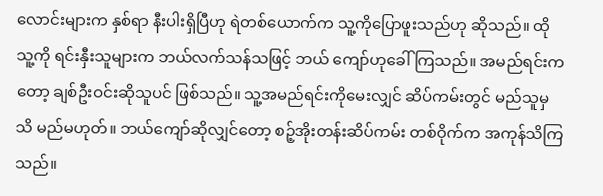လောင်းများက နှစ်ရာ နီးပါးရှိပြီဟု ရဲတစ်ယောက်က သူ့ကိုပြောဖူးသည်ဟု ဆိုသည်။ ထိုသူ့ကို ရင်းနှီးသူများက ဘယ်လက်သန်သဖြင့် ဘယ် ကျော်ဟုခေါ်ကြသည်။ အမည်ရင်းကတော့ ချစ်ဦးဝင်းဆိုသူပင် ဖြစ်သည်။ သူ့အမည်ရင်းကိုမေးလျှင် ဆိပ်ကမ်းတွင် မည်သူမှ သိ မည်မဟုတ်။ ဘယ်ကျော်ဆိုလျှင်တော့ စဉ့်အိုးတန်းဆိပ်ကမ်း တစ်ဝိုက်က အကုန်သိကြသည်။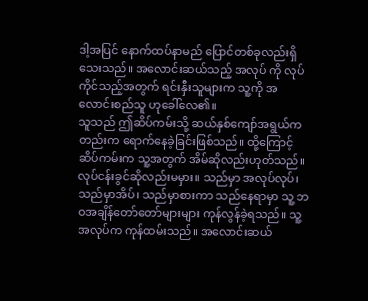ဒါ့အပြင် နောက်ထပ်နာမည် ပြောင်တစ်ခုလည်းရှိသေးသည်။ အလောင်းဆယ်သည့် အလုပ် ကို လုပ်ကိုင်သည့်အတွက် ရင်းနှီးသူများက သူ့ကို အလောင်းစည်သူ ဟုခေါ်လေ၏။
သူသည် ဤဆိပ်ကမ်းသို့ ဆယ်နှစ်ကျော်အရွယ်ကတည်းက ရောက်နေခဲ့ခြင်းဖြစ်သည်။ ထို့ကြောင့် ဆိပ်ကမ်းက သူ့အတွက် အိမ်ဆိုလည်းဟုတ်သည်။ လုပ်ငန်းခွင်ဆိုလည်းမမှား။ သည်မှာ အလုပ်လုပ်၊ သည်မှာအိပ်၊ သည်မှာစားကာ သည်နေရာမှာ သူ့ ဘဝအချိန်တော်တော်များများ ကုန်လွန်ခဲ့ရသည်။ သူ့အလုပ်က ကုန်ထမ်းသည်။ အလောင်းဆယ်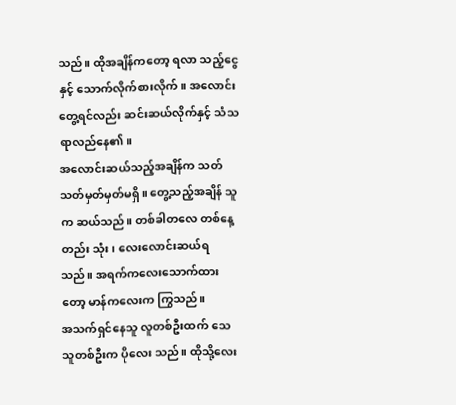သည်။ ထိုအချိန်ကတော့ ရလာ သည့်ငွေနှင့် သောက်လိုက်စားလိုက်။ အလောင်းတွေ့ရင်လည်း ဆင်းဆယ်လိုက်နှင့် သံသရာလည်နေ၏။
အလောင်းဆယ်သည့်အချိန်က သတ်သတ်မှတ်မှတ်မရှိ။ တွေ့သည့်အချိန် သူက ဆယ်သည်။ တစ်ခါတလေ တစ်နေ့တည်း သုံး၊ လေးလောင်းဆယ်ရသည်။ အရက်ကလေးသောက်ထား တော့ မာန်ကလေးက ကြွသည်။
အသက်ရှင်နေသူ လူတစ်ဦးထက် သေသူတစ်ဦးက ပိုလေး သည်။ ထိုသို့လေး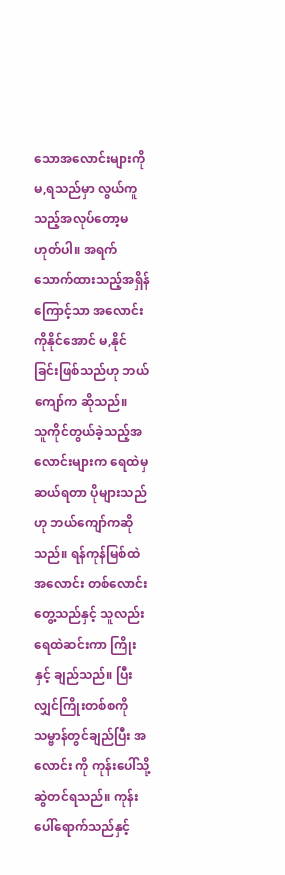သောအလောင်းများကို မ,ရသည်မှာ လွယ်ကူ သည့်အလုပ်တော့မဟုတ်ပါ။ အရက်သောက်ထားသည့်အရှိန် ကြောင့်သာ အလောင်းကိုနိုင်အောင် မ,နိုင်ခြင်းဖြစ်သည်ဟု ဘယ်ကျော်က ဆိုသည်။
သူကိုင်တွယ်ခဲ့သည့်အလောင်းများက ရေထဲမှဆယ်ရတာ ပိုများသည်ဟု ဘယ်ကျော်ကဆိုသည်။ ရန်ကုန်မြစ်ထဲ အလောင်း တစ်လောင်းတွေ့သည်နှင့် သူလည်း ရေထဲဆင်းကာ ကြိုးနှင့် ချည်သည်။ ပြီးလျှင်ကြိုးတစ်စကို သမ္ဗာန်တွင်ချည်ပြီး အလောင်း ကို ကုန်းပေါ်သို့ဆွဲတင်ရသည်။ ကုန်းပေါ်ရောက်သည်နှင့်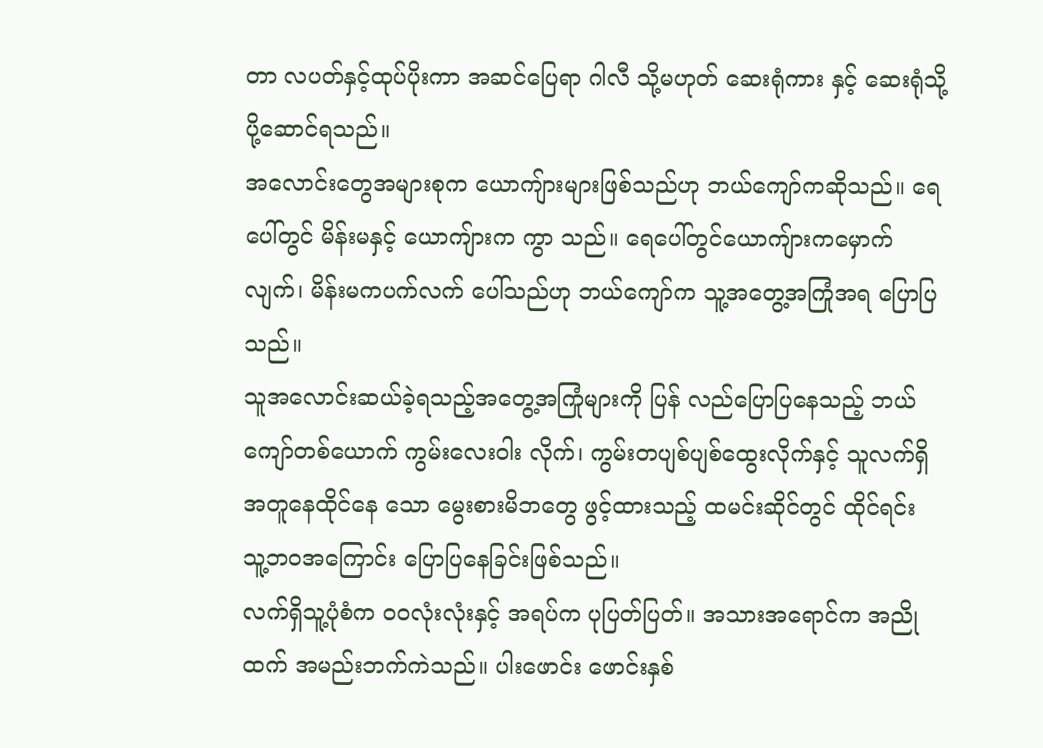တာ လပတ်နှင့်ထုပ်ပိုးကာ အဆင်ပြေရာ ဂါလီ သို့မဟုတ် ဆေးရုံကား နှင့် ဆေးရုံသို့ ပို့ဆောင်ရသည်။
အလောင်းတွေအများစုက ယောကျ်ားများဖြစ်သည်ဟု ဘယ်ကျော်ကဆိုသည်။ ရေပေါ်တွင် မိန်းမနှင့် ယောကျ်ားက ကွာ သည်။ ရေပေါ်တွင်ယောကျ်ားကမှောက်လျက်၊ မိန်းမကပက်လက် ပေါ်သည်ဟု ဘယ်ကျော်က သူ့အတွေ့အကြုံအရ ပြောပြသည်။
သူအလောင်းဆယ်ခဲ့ရသည့်အတွေ့အကြုံများကို ပြန် လည်ပြောပြနေသည့် ဘယ်ကျော်တစ်ယောက် ကွမ်းလေးဝါး လိုက်၊ ကွမ်းတပျစ်ပျစ်ထွေးလိုက်နှင့် သူလက်ရှိ အတူနေထိုင်နေ သော မွေးစားမိဘတွေ ဖွင့်ထားသည့် ထမင်းဆိုင်တွင် ထိုင်ရင်း သူ့ဘဝအကြောင်း ပြောပြနေခြင်းဖြစ်သည်။
လက်ရှိသူ့ပုံစံက ဝဝလုံးလုံးနှင့် အရပ်က ပုပြတ်ပြတ်။ အသားအရောင်က အညိုထက် အမည်းဘက်ကဲသည်။ ပါးဖောင်း ဖောင်းနှစ်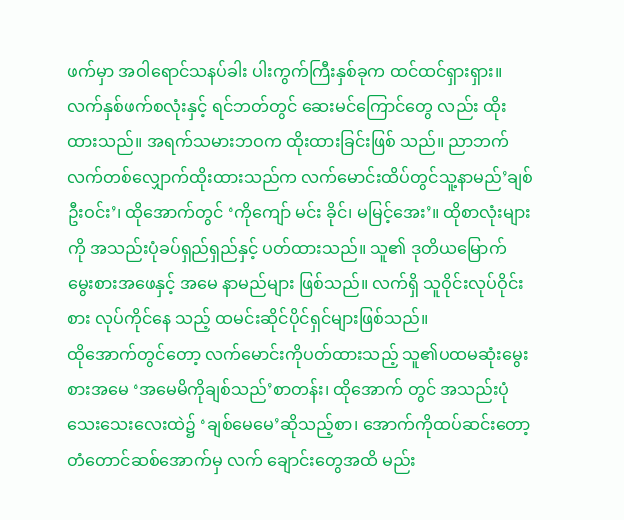ဖက်မှာ အဝါရောင်သနပ်ခါး ပါးကွက်ကြီးနှစ်ခုက ထင်ထင်ရှားရှား။
လက်နှစ်ဖက်စလုံးနှင့် ရင်ဘတ်တွင် ဆေးမင်ကြောင်တွေ လည်း ထိုးထားသည်။ အရက်သမားဘဝက ထိုးထားခြင်းဖြစ် သည်။ ညာဘက်လက်တစ်လျှောက်ထိုးထားသည်က လက်မောင်းထိပ်တွင်သူ့နာမည်’ချစ်ဦးဝင်း’၊ ထိုအောက်တွင် ‘ကိုကျော် မင်း ခိုင်၊ မမြင့်အေး’။ ထိုစာလုံးများကို အသည်းပုံခပ်ရှည်ရှည်နှင့် ပတ်ထားသည်။ သူ၏ ဒုတိယမြောက် မွေးစားအဖေနှင့် အမေ နာမည်များ ဖြစ်သည်။ လက်ရှိ သူဝိုင်းလုပ်ဝိုင်းစား လုပ်ကိုင်နေ သည့် ထမင်းဆိုင်ပိုင်ရှင်များဖြစ်သည်။
ထိုအောက်တွင်တော့ လက်မောင်းကိုပတ်ထားသည့် သူ၏ပထမဆုံးမွေးစားအမေ ‘အမေမိကိုချစ်သည်’စာတန်း၊ ထိုအောက် တွင် အသည်းပုံသေးသေးလေးထဲ၌ ‘ချစ်မေမေ’ဆိုသည့်စာ၊ အောက်ကိုထပ်ဆင်းတော့ တံတောင်ဆစ်အောက်မှ လက် ချောင်းတွေအထိ မည်း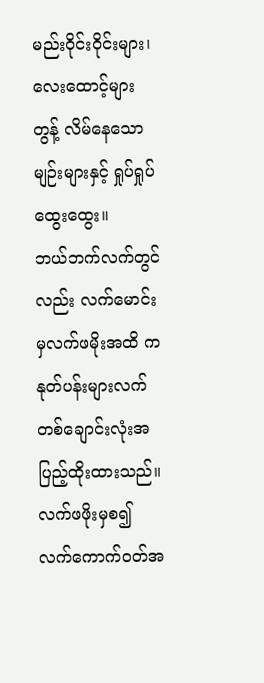မည်းဝိုင်းဝိုင်းများ၊ လေးထောင့်များ တွန့် လိမ်နေသောမျဉ်းများနှင့် ရှုပ်ရှုပ်ထွေးထွေး။
ဘယ်ဘက်လက်တွင်လည်း လက်မောင်းမှလက်ဖမိုးအထိ ကနုတ်ပန်းများလက်တစ်ချောင်းလုံးအပြည့်ထိုးထားသည်။ လက်ဖဖိုးမှစ၍ လက်ကောက်ဝတ်အ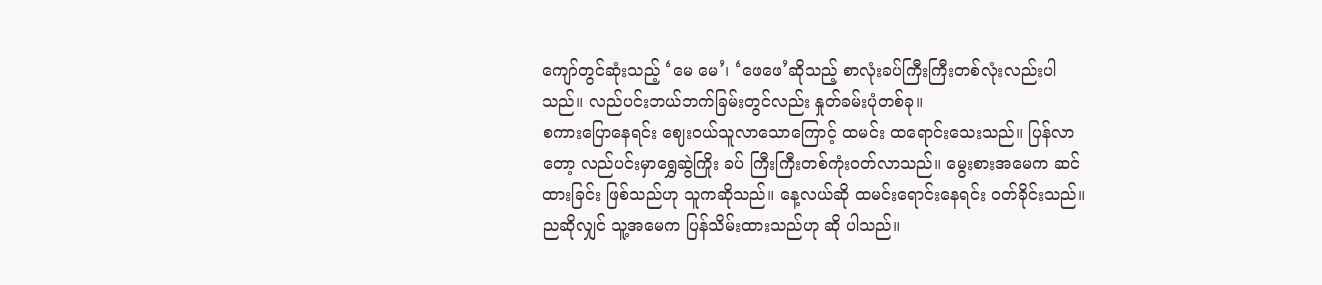ကျော်တွင်ဆုံးသည့် ‘မေ မေ’၊ ‘ဖေဖေ’ဆိုသည့် စာလုံးခပ်ကြီးကြီးတစ်လုံးလည်းပါသည်။ လည်ပင်းဘယ်ဘက်ခြမ်းတွင်လည်း နှုတ်ခမ်းပုံတစ်ခု။
စကားပြောနေရင်း ဈေးဝယ်သူလာသောကြောင့် ထမင်း ထရောင်းသေးသည်။ ပြန်လာတော့ လည်ပင်းမှာရွှေဆွဲကြိုး ခပ် ကြီးကြီးတစ်ကုံးဝတ်လာသည်။ မွေးစားအမေက ဆင်ထားခြင်း ဖြစ်သည်ဟု သူကဆိုသည်။ နေ့လယ်ဆို ထမင်းရောင်းနေရင်း ဝတ်ခိုင်းသည်။ ညဆိုလျှင် သူ့အမေက ပြန်သိမ်းထားသည်ဟု ဆို ပါသည်။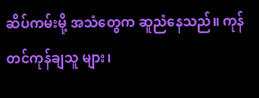ဆိပ်ကမ်းမို့ အသံတွေက ဆူညံနေသည်။ ကုန်တင်ကုန်ချသူ များ၊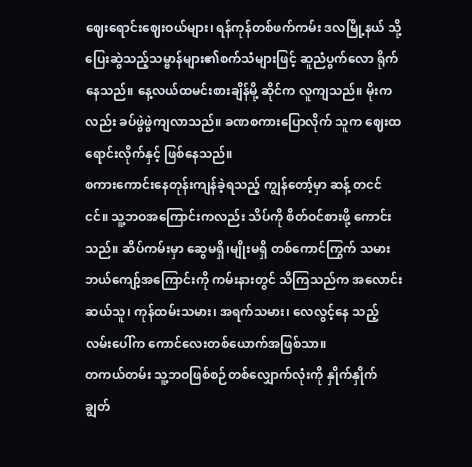ဈေးရောင်းဈေးဝယ်များ၊ ရန်ကုန်တစ်ဖက်ကမ်း ဒလမြို့နယ် သို့ ပြေးဆွဲသည့်သမ္ဗာန်များ၏စက်သံများဖြင့် ဆူညံပွက်လော ရိုက်နေသည်။ နေ့လယ်ထမင်းစားချိန်မို့ ဆိုင်က လူကျသည်။ မိုးကလည်း ခပ်ဖွဲဖွဲကျလာသည်။ ခဏစကားပြောလိုက် သူက ဈေးထရောင်းလိုက်နှင့် ဖြစ်နေသည်။
စကားကောင်းနေတုန်းကျန်ခဲ့ရသည့် ကျွန်တော့်မှာ ဆန့် တငင်ငင်။ သူ့ဘဝအကြောင်းကလည်း သိပ်ကို စိတ်ဝင်စားဖို့ ကောင်းသည်။ ဆိပ်ကမ်းမှာ ဆွေမရှိ၊မျိုးမရှိ တစ်ကောင်ကြွက် သမားဘယ်ကျော့်အကြောင်းကို ကမ်းနားတွင် သိကြသည်က အလောင်းဆယ်သူ၊ ကုန်ထမ်းသမား၊ အရက်သမား၊ လေလွင့်နေ သည့်လမ်းပေါ်က ကောင်လေးတစ်ယောက်အဖြစ်သာ။
တကယ်တမ်း သူ့ဘဝဖြစ်စဉ်တစ်လျှောက်လုံးကို နှိုက်နှိုက် ချွတ်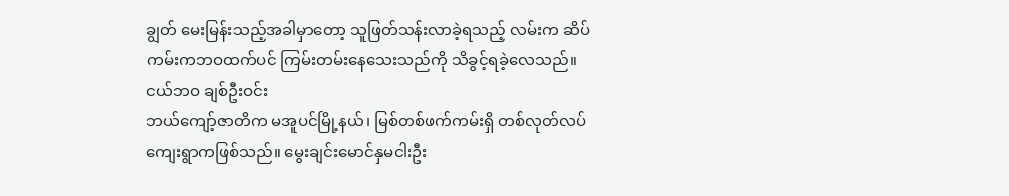ချွတ် မေးမြန်းသည့်အခါမှာတော့ သူဖြတ်သန်းလာခဲ့ရသည့် လမ်းက ဆိပ်ကမ်းကဘဝထက်ပင် ကြမ်းတမ်းနေသေးသည်ကို သိခွင့်ရခဲ့လေသည်။
ငယ်ဘဝ ချစ်ဦးဝင်း
ဘယ်ကျော့်ဇာတိက မအူပင်မြို့နယ်၊ မြစ်တစ်ဖက်ကမ်းရှိ တစ်လုတ်လပ်ကျေးရွာကဖြစ်သည်။ မွေးချင်းမောင်နှမငါးဦး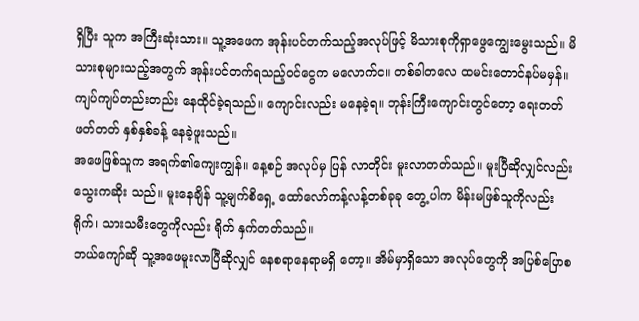ရှိပြီး သူက အကြီးဆုံးသား။ သူ့အဖေက အုန်းပင်တက်သည့်အလုပ်ဖြင့် မိသားစုကိုရှာဖွေကျွေးမွေးသည်။ မိသားစုများသည့်အတွက် အုန်းပင်တက်ရသည့်ဝင်ငွေက မလောက်င။ တစ်ခါတလေ ထမင်းတောင်နပ်မမှန်။ ကျပ်ကျပ်တည်းတည်း နေထိုင်ခဲ့ရသည်။ ကျောင်းလည်း မနေခဲ့ရ။ ဘုန်းကြီးကျောင်းတွင်တော့ ရေးတတ် ဖတ်တတ် နှစ်နှစ်ခန့် နေခဲ့ဖူးသည်။
အဖေဖြစ်သူက အရက်၏ကျေးကျွန်။ နေ့စဉ် အလုပ်မှ ပြန် လာတိုင်း မူးလာတတ်သည်။ မူးပြီဆိုလျှင်လည်း သွေးကဆိုး သည်။ မူးနေချိန် သူ့မျက်စိရှေ့ ထော်လော်ကန့်လန့်တစ်ခုခု တွေ့ ပါက မိန်းမဖြစ်သူကိုလည်း ရိုက်၊ သားသမီးတွေကိုလည်း ရိုက် နှက်တတ်သည်။
ဘယ်ကျော်ဆို သူ့အဖေမူးလာပြီဆိုလျှင် နေစရာနေရာမရှိ တော့။ အိမ်မှာရှိသော အလုပ်တွေကို အပြစ်ပြောစ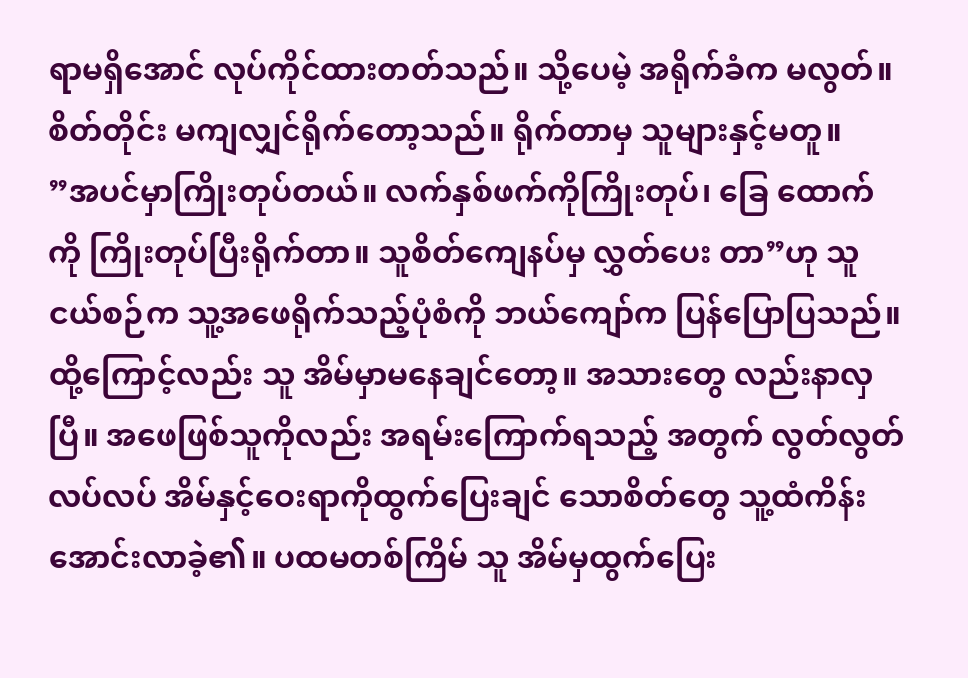ရာမရှိအောင် လုပ်ကိုင်ထားတတ်သည်။ သို့ပေမဲ့ အရိုက်ခံက မလွတ်။ စိတ်တိုင်း မကျလျှင်ရိုက်တော့သည်။ ရိုက်တာမှ သူများနှင့်မတူ။
”အပင်မှာကြိုးတုပ်တယ်။ လက်နှစ်ဖက်ကိုကြိုးတုပ်၊ ခြေ ထောက်ကို ကြိုးတုပ်ပြီးရိုက်တာ။ သူစိတ်ကျေနပ်မှ လွှတ်ပေး တာ”ဟု သူငယ်စဉ်က သူ့အဖေရိုက်သည့်ပုံစံကို ဘယ်ကျော်က ပြန်ပြောပြသည်။
ထို့ကြောင့်လည်း သူ အိမ်မှာမနေချင်တော့။ အသားတွေ လည်းနာလှပြီ။ အဖေဖြစ်သူကိုလည်း အရမ်းကြောက်ရသည့် အတွက် လွတ်လွတ်လပ်လပ် အိမ်နှင့်ဝေးရာကိုထွက်ပြေးချင် သောစိတ်တွေ သူ့ထံကိန်းအောင်းလာခဲ့၏။ ပထမတစ်ကြိမ် သူ အိမ်မှထွက်ပြေး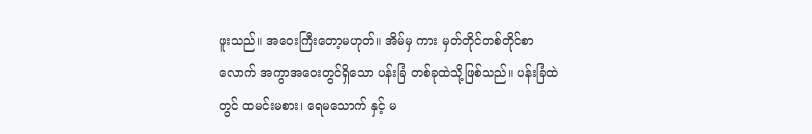ဖူးသည်။ အဝေးကြီးတော့မဟုတ်။ အိမ်မှ ကား မှတ်တိုင်တစ်တိုင်စာလောက် အကွာအဝေးတွင်ရှိသော ပန်းခြံ တစ်ခုထဲသို့ဖြစ်သည်။ ပန်းခြံထဲတွင် ထမင်းမစား၊ ရေမသောက် နှင့် မ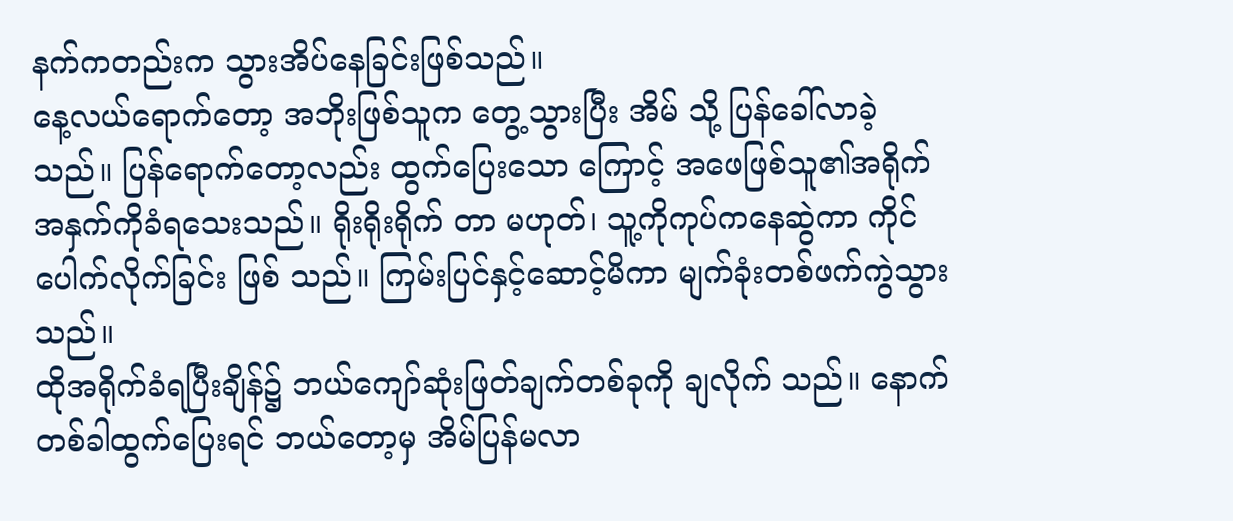နက်ကတည်းက သွားအိပ်နေခြင်းဖြစ်သည်။
နေ့လယ်ရောက်တော့ အဘိုးဖြစ်သူက တွေ့သွားပြီး အိမ် သို့ ပြန်ခေါ်လာခဲ့သည်။ ပြန်ရောက်တော့လည်း ထွက်ပြေးသော ကြောင့် အဖေဖြစ်သူ၏အရိုက်အနှက်ကိုခံရသေးသည်။ ရိုးရိုးရိုက် တာ မဟုတ်၊ သူ့ကိုကုပ်ကနေဆွဲကာ ကိုင်ပေါက်လိုက်ခြင်း ဖြစ် သည်။ ကြမ်းပြင်နှင့်ဆောင့်မိကာ မျက်ခုံးတစ်ဖက်ကွဲသွားသည်။
ထိုအရိုက်ခံရပြီးချိန်၌ ဘယ်ကျော်ဆုံးဖြတ်ချက်တစ်ခုကို ချလိုက် သည်။ နောက်တစ်ခါထွက်ပြေးရင် ဘယ်တော့မှ အိမ်ပြန်မလာ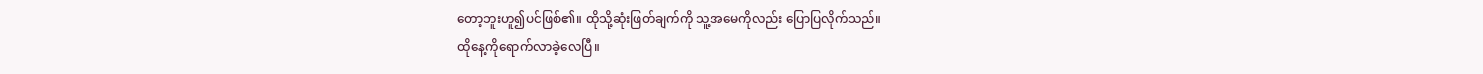တော့ဘူးဟူ၍ပင်ဖြစ်၏။ ထိုသို့ဆုံးဖြတ်ချက်ကို သူ့အမေကိုလည်း ပြောပြလိုက်သည်။
ထိုနေ့ကိုရောက်လာခဲ့လေပြီ။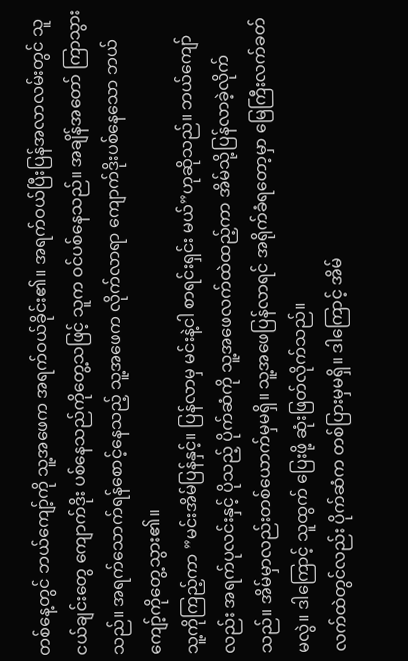တစ်နေ့တွင် ဘယ်ကျော့်ကို သူ့အဖေက အရက်ဝယ်ခိုင်း၏။ အရက်ဝယ်ပြီးပြန်အလာလမ်းတွင် သူငယ်ချင်းတွေ ကျောက်ဒိုး ပစ်နေသည်ကိုတွေ့သဖြင့် သူက ဝင်ပစ်နေသည်။ အချိန်အတော် ကြာသွားသည်။ အရက်သောက်ရန်စောင့်နေသည့် သူ့အဖေက လိုက်လာရာ ကျောက်ဒိုးပစ်နေသော ဘယ်ကျော့်ကိုတွေ့သွား၏။
သူ့ကိုကြည့်ကာ ”မင်းအိမ်ပြန်နှင့်။ ပြန်လာမှ မင်းနဲ့ငါ စာရင်းရှင်း မယ်”ဟုဆိုသည်။ ဘယ်ကျော်လည်း အရက်ပုလင်းနှင့် ပိုသည့် ပိုက်ဆံကို သူ့အဖေလက်ထဲထည့်ကာ အိမ်သို့ပြန်လာခဲ့လိုက် သည်။ အိမ်မှာလည်းတစ်ယောက်မှမရှိ။ သူ့အဖေပြန်လာရင် အရိုက်ခံရတော့မှာ မြေကြီးလက်ခတ်မလွဲ။ ဒါကြောင့် သူထွက် ပြေးဖို့ ဆုံးဖြတ်လိုက်သည်။
လက်ထဲတွင်လည်း ပိုက်ဆံက တစ်ပြားမှမရှိ။ ဒါကြောင့် အိမ်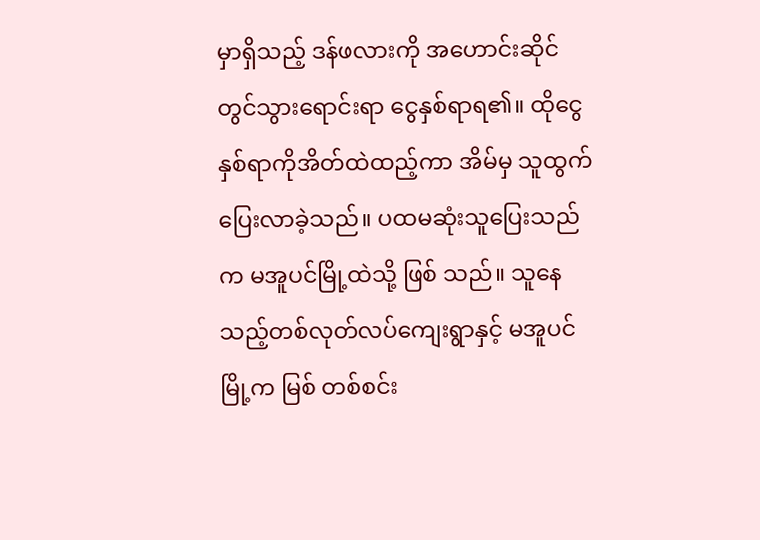မှာရှိသည့် ဒန်ဖလားကို အဟောင်းဆိုင်တွင်သွားရောင်းရာ ငွေနှစ်ရာရ၏။ ထိုငွေနှစ်ရာကိုအိတ်ထဲထည့်ကာ အိမ်မှ သူထွက် ပြေးလာခဲ့သည်။ ပထမဆုံးသူပြေးသည်က မအူပင်မြို့ထဲသို့ ဖြစ် သည်။ သူနေသည့်တစ်လုတ်လပ်ကျေးရွာနှင့် မအူပင်မြို့က မြစ် တစ်စင်း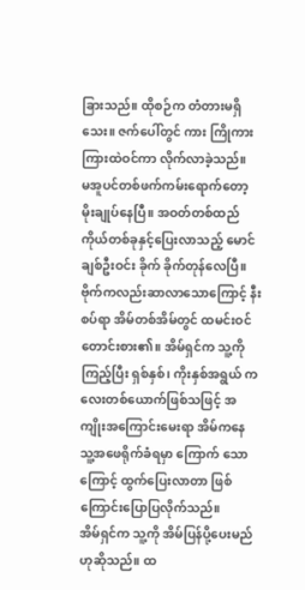ခြားသည်။ ထိုစဉ်က တံတားမရှိသေး။ ဇက်ပေါ်တွင် ကား ကြိုကားကြားထဲဝင်ကာ လိုက်လာခဲ့သည်။
မအူပင်တစ်ဖက်ကမ်းရောက်တော့ မိုးချုပ်နေပြီ။ အဝတ်တစ်ထည်ကိုယ်တစ်ခုနှင့်ပြေးလာသည့် မောင်ချစ်ဦးဝင်း ခိုက် ခိုက်တုန်လေပြီ။ ဗိုက်ကလည်းဆာလာသောကြောင့် နီးစပ်ရာ အိမ်တစ်အိမ်တွင် ထမင်းဝင်တောင်းစား၏။ အိမ်ရှင်က သူ့ကို ကြည့်ပြီး ရှစ်နှစ်၊ ကိုးနှစ်အရွယ် ကလေးတစ်ယောက်ဖြစ်သဖြင့် အကျိုးအကြောင်းမေးရာ အိမ်ကနေ သူ့အဖေရိုက်ခံရမှာ ကြောက် သောကြောင့် ထွက်ပြေးလာတာ ဖြစ်ကြောင်းပြောပြလိုက်သည်။
အိမ်ရှင်က သူ့ကို အိမ်ပြန်ပို့ပေးမည်ဟုဆိုသည်။ ထ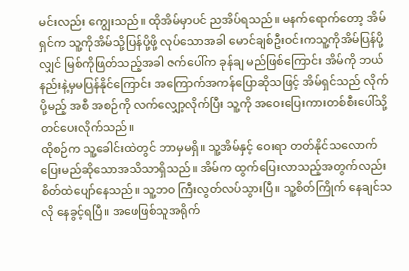မင်းလည်း ကျွေးသည်။ ထိုအိမ်မှာပင် ညအိပ်ရသည်။ မနက်ရောက်တော့ အိမ်ရှင်က သူ့ကိုအိမ်သို့ပြန်ပို့ဖို့ လုပ်သောအခါ မောင်ချစ်ဦးဝင်းကသူ့ကိုအိမ်ပြန်ပို့လျှင် မြစ်ကိုဖြတ်သည့်အခါ ဇက်ပေါ်က ခုန်ချ မည်ဖြစ်ကြောင်း အိမ်ကို ဘယ်နည်းနဲ့မှမပြန်နိုင်ကြောင်း အကြောက်အကန်ပြောဆိုသဖြင့် အိမ်ရှင်သည် လိုက်ပို့မည့် အစီ အစဉ်ကို လက်လျှော့လိုက်ပြီး သူ့ကို အဝေးပြေးကားတစ်စီးပေါ်သို့ တင်ပေးလိုက်သည်။
ထိုစဉ်က သူ့ခေါင်းထဲတွင် ဘာမှမရှိ။ သူ့အိမ်နှင့် ဝေးရာ တတ်နိုင်သလောက် ပြေးမည်ဆိုသောအသိသာရှိသည်။ အိမ်က ထွက်ပြေးလာသည့်အတွက်လည်း စိတ်ထဲပျော်နေသည်။ သူ့ဘဝ ကြီးလွတ်လပ်သွားပြီ။ သူ့စိတ်ကြိုက် နေချင်သလို နေခွင့်ရပြီ။ အဖေဖြစ်သူအရိုက်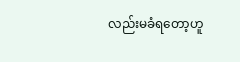လည်းမခံရတော့ဟူ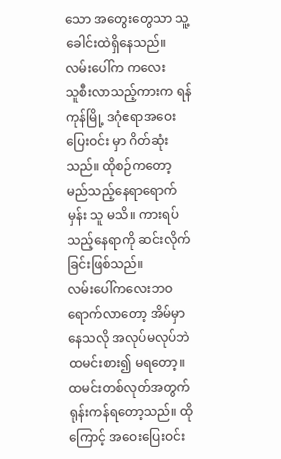သော အတွေးတွေသာ သူ့ခေါင်းထဲရှိနေသည်။
လမ်းပေါ်က ကလေး
သူစီးလာသည့်ကားက ရန်ကုန်မြို့ ဒဂုံဧရာအဝေးပြေးဝင်း မှာ ဂိတ်ဆုံးသည်။ ထိုစဉ်ကတော့ မည်သည့်နေရာရောက်မှန်း သူ မသိ။ ကားရပ်သည့်နေရာကို ဆင်းလိုက်ခြင်းဖြစ်သည်။
လမ်းပေါ်ကလေးဘဝ ရောက်လာတော့ အိမ်မှာနေသလို အလုပ်မလုပ်ဘဲ ထမင်းစား၍ မရတော့။ ထမင်းတစ်လုတ်အတွက် ရုန်းကန်ရတော့သည်။ ထိုကြောင့် အဝေးပြေးဝင်း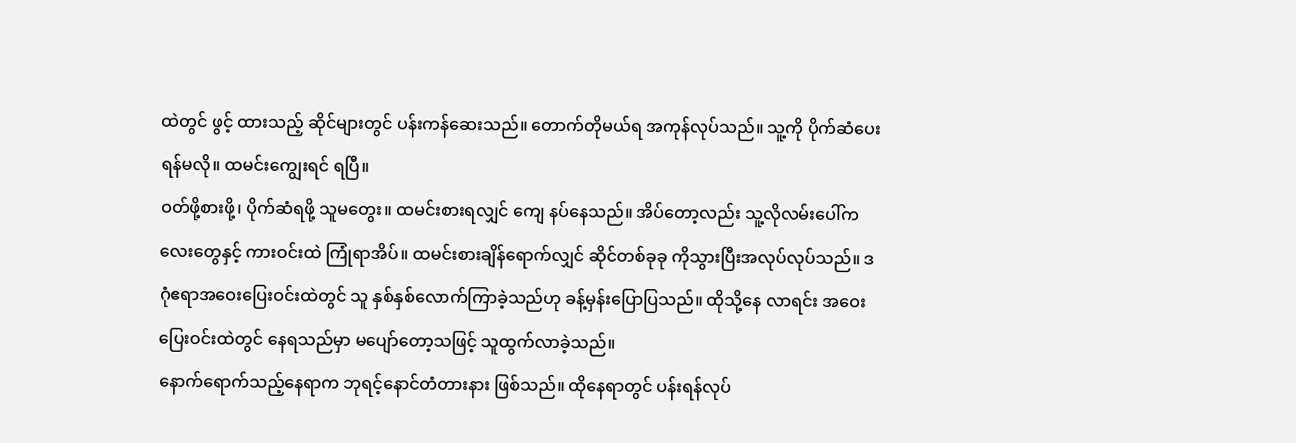ထဲတွင် ဖွင့် ထားသည့် ဆိုင်များတွင် ပန်းကန်ဆေးသည်။ တောက်တိုမယ်ရ အကုန်လုပ်သည်။ သူ့ကို ပိုက်ဆံပေးရန်မလို။ ထမင်းကျွေးရင် ရပြီ။
ဝတ်ဖို့စားဖို့၊ ပိုက်ဆံရဖို့ သူမတွေး။ ထမင်းစားရလျှင် ကျေ နပ်နေသည်။ အိပ်တော့လည်း သူ့လိုလမ်းပေါ်ကလေးတွေနှင့် ကားဝင်းထဲ ကြုံရာအိပ်။ ထမင်းစားချိန်ရောက်လျှင် ဆိုင်တစ်ခုခု ကိုသွားပြီးအလုပ်လုပ်သည်။ ဒဂုံဧရာအဝေးပြေးဝင်းထဲတွင် သူ နှစ်နှစ်လောက်ကြာခဲ့သည်ဟု ခန့်မှန်းပြောပြသည်။ ထိုသို့နေ လာရင်း အဝေးပြေးဝင်းထဲတွင် နေရသည်မှာ မပျော်တော့သဖြင့် သူထွက်လာခဲ့သည်။
နောက်ရောက်သည့်နေရာက ဘုရင့်နောင်တံတားနား ဖြစ်သည်။ ထိုနေရာတွင် ပန်းရန်လုပ်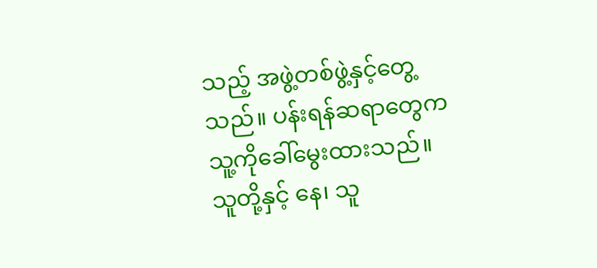သည့် အဖွဲ့တစ်ဖွဲ့နှင့်တွေ့ သည်။ ပန်းရန်ဆရာတွေက သူ့ကိုခေါ်မွေးထားသည်။ သူတို့နှင့် နေ၊ သူ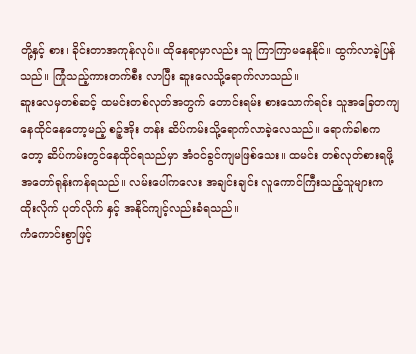တို့နှင့် စား၊ ခိုင်းတာအကုန်လုပ်။ ထိုနေရာမှာလည်း သူ ကြာကြာမနေနိုင်။ ထွက်လာခဲ့ပြန်သည်။ ကြုံသည့်ကားတက်စီး လာပြီး ဆူးလေသို့ရောက်လာသည်။
ဆူးလေမှတစ်ဆင့် ထမင်းတစ်လုတ်အတွက် တောင်းရမ်း စားသောက်ရင်း သူအခြေတကျနေထိုင်နေတော့မည့် စဉ့်အိုး တန်း ဆိပ်ကမ်းသို့ရောက်လာခဲ့လေသည်။ ရောက်ခါစကတော့ ဆိပ်ကမ်းတွင်နေထိုင်ရသည်မှာ အံဝင်ခွင်ကျမဖြစ်သေး။ ထမင်း တစ်လုတ်စားရဖို့ အတော်ရုန်းကန်ရသည်။ လမ်းပေါ်ကလေး အချင်းချင်း လူကောင်ကြီးသည့်သူများက ထိုးလိုက် ပုတ်လိုက် နှင့် အနိုင်ကျင့်လည်းခံရသည်။
ကံကောင်းစွာဖြင့်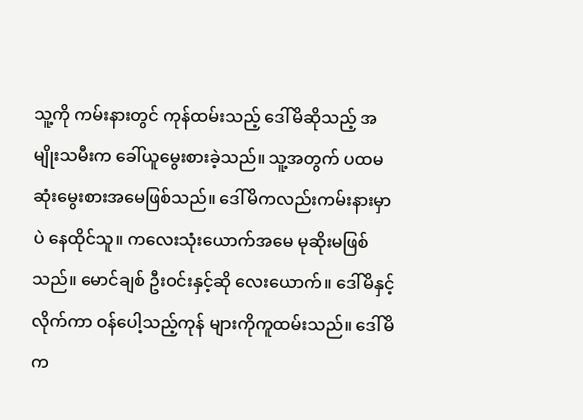သူ့ကို ကမ်းနားတွင် ကုန်ထမ်းသည့် ဒေါ်မိဆိုသည့် အမျိုးသမီးက ခေါ်ယူမွေးစားခဲ့သည်။ သူ့အတွက် ပထမဆုံးမွေးစားအမေဖြစ်သည်။ ဒေါ်မိကလည်းကမ်းနားမှာပဲ နေထိုင်သူ။ ကလေးသုံးယောက်အမေ မုဆိုးမဖြစ်သည်။ မောင်ချစ် ဦးဝင်းနှင့်ဆို လေးယောက်။ ဒေါ်မိနှင့်လိုက်ကာ ဝန်ပေါ့သည့်ကုန် များကိုကူထမ်းသည်။ ဒေါ်မိက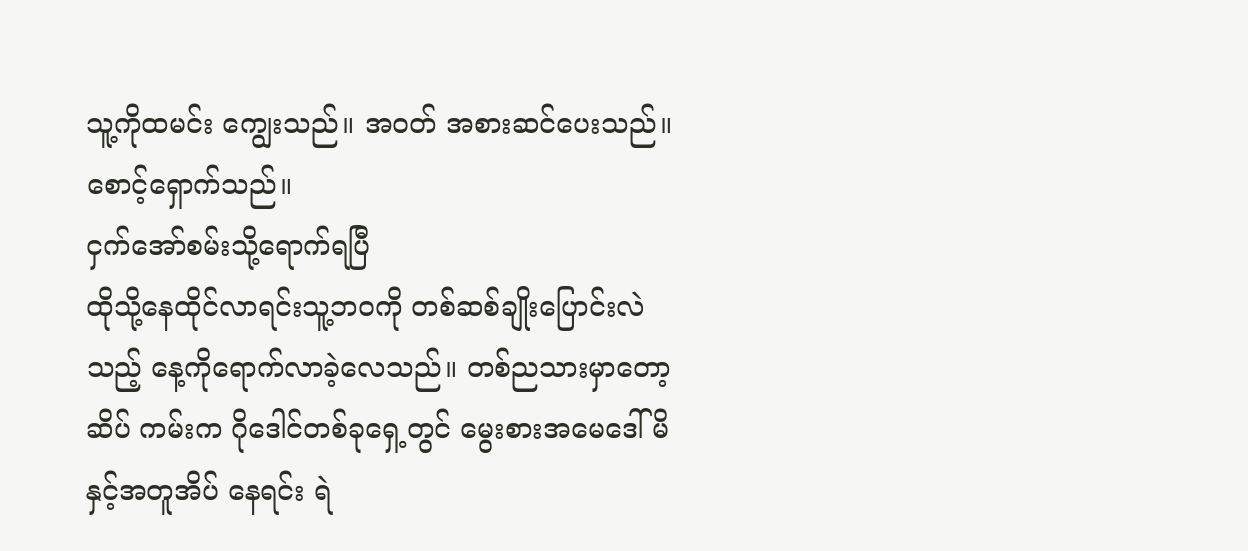သူ့ကိုထမင်း ကျွေးသည်။ အဝတ် အစားဆင်ပေးသည်။ စောင့်ရှောက်သည်။
ငှက်အော်စမ်းသို့ရောက်ရပြီ
ထိုသို့နေထိုင်လာရင်းသူ့ဘဝကို တစ်ဆစ်ချိုးပြောင်းလဲ သည့် နေ့ကိုရောက်လာခဲ့လေသည်။ တစ်ညသားမှာတော့ ဆိပ် ကမ်းက ဂိုဒေါင်တစ်ခုရှေ့တွင် မွေးစားအမေဒေါ်မိနှင့်အတူအိပ် နေရင်း ရဲ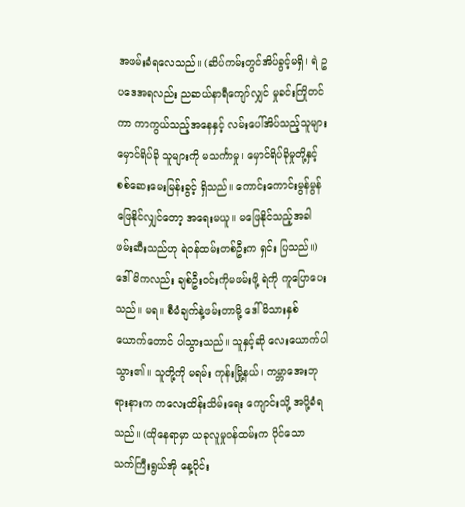အဖမ်းခံရလေသည်။ (ဆိပ်ကမ်းတွင်အိပ်ခွင့်မရှိ၊ ရဲ ဥပဒေအရလည်း ညဆယ်နာရီကျော်လျှင် မှုခင်းကြိုတင်ကာ ကာကွယ်သည့်အနေနှင့် လမ်းပေါ်အိပ်သည့်သူများ မှောင်ရိပ်ခို သူများကို မသင်္ကာမှု၊ မှောင်ရိပ်ခိုမှုတို့နှင့် စစ်ဆေးမေးမြန်းခွင့် ရှိသည်။ ကောင်းကောင်းမွန်မွန် ဖြေနိုင်လျှင်တော့ အရေးမယူ။ မဖြေနိုင်သည့်အခါ ဖမ်းဆီးသည်ဟု ရဲဝန်ထမ်းတစ်ဦးက ရှင်း ပြသည်။)
ဒေါ်မိကလည်း ချစ်ဦးဝင်းကိုမဖမ်းဖို့ ရဲကို ကူပြောပေး သည်။ မရ။ စီမံချက်နဲ့ဖမ်းတာမို့ ဒေါ်မိသားနှစ်ယောက်တောင် ပါသွားသည်။ သူနှင့်ဆို လေးယောက်ပါသွား၏။ သူတို့ကို မရမ်း ကုန်းမြို့နယ်၊ ကမ္ဘာအေးဘုရားနားက ကလေးထိန်းသိမ်းရေး ကျောင်းသို့ အပို့ခံရသည်။ (ထိုနေရာမှာ ယခုလူမှုဝန်ထမ်းက ပိုင်သော သက်ကြီးရွယ်အို နေ့ပိုင်း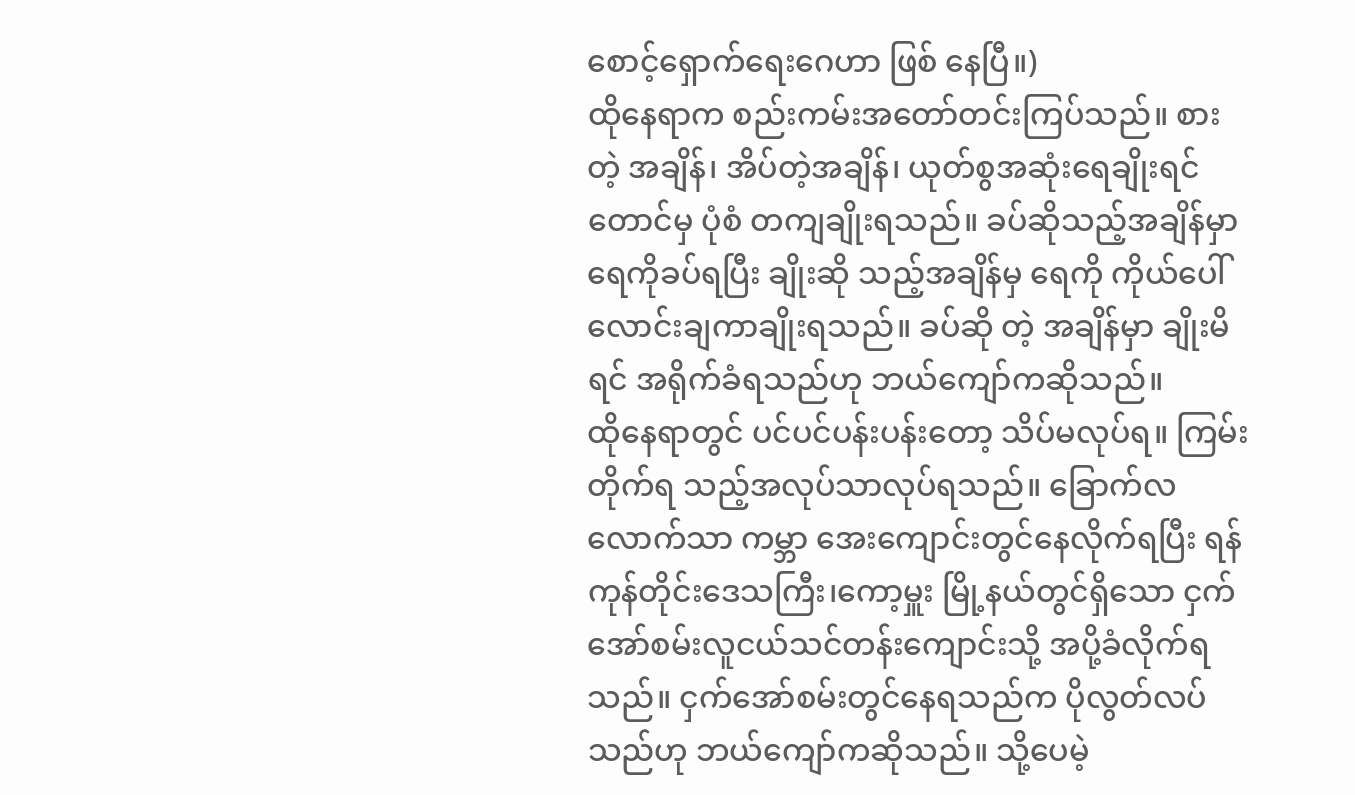စောင့်ရှောက်ရေးဂေဟာ ဖြစ် နေပြီ။)
ထိုနေရာက စည်းကမ်းအတော်တင်းကြပ်သည်။ စားတဲ့ အချိန်၊ အိပ်တဲ့အချိန်၊ ယုတ်စွအဆုံးရေချိုးရင်တောင်မှ ပုံစံ တကျချိုးရသည်။ ခပ်ဆိုသည့်အချိန်မှာ ရေကိုခပ်ရပြီး ချိုးဆို သည့်အချိန်မှ ရေကို ကိုယ်ပေါ်လောင်းချကာချိုးရသည်။ ခပ်ဆို တဲ့ အချိန်မှာ ချိုးမိရင် အရိုက်ခံရသည်ဟု ဘယ်ကျော်ကဆိုသည်။
ထိုနေရာတွင် ပင်ပင်ပန်းပန်းတော့ သိပ်မလုပ်ရ။ ကြမ်းတိုက်ရ သည့်အလုပ်သာလုပ်ရသည်။ ခြောက်လလောက်သာ ကမ္ဘာ အေးကျောင်းတွင်နေလိုက်ရပြီး ရန်ကုန်တိုင်းဒေသကြီး၊ကော့မှူး မြို့နယ်တွင်ရှိသော ငှက်အော်စမ်းလူငယ်သင်တန်းကျောင်းသို့ အပို့ခံလိုက်ရသည်။ ငှက်အော်စမ်းတွင်နေရသည်က ပိုလွတ်လပ် သည်ဟု ဘယ်ကျော်ကဆိုသည်။ သို့ပေမဲ့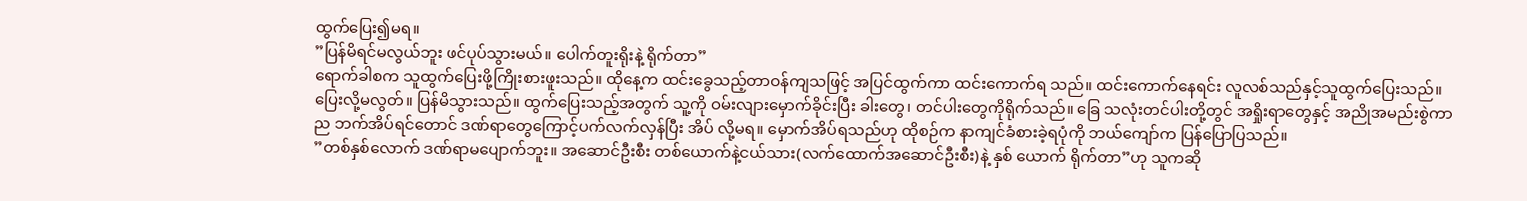ထွက်ပြေး၍မရ။
”ပြန်မိရင်မလွယ်ဘူး ဖင်ပုပ်သွားမယ်။ ပေါက်တူးရိုးနဲ့ ရိုက်တာ”
ရောက်ခါစက သူထွက်ပြေးဖို့ကြိုးစားဖူးသည်။ ထိုနေ့က ထင်းခွေသည့်တာဝန်ကျသဖြင့် အပြင်ထွက်ကာ ထင်းကောက်ရ သည်။ ထင်းကောက်နေရင်း လူလစ်သည်နှင့်သူထွက်ပြေးသည်။ ပြေးလို့မလွတ်။ ပြန်မိသွားသည်။ ထွက်ပြေးသည့်အတွက် သူ့ကို ဝမ်းလျားမှောက်ခိုင်းပြီး ခါးတွေ၊ တင်ပါးတွေကိုရိုက်သည်။ ခြေ သလုံးတင်ပါးတို့တွင် အရှိုးရာတွေနှင့် အညိုအမည်းစွဲကာ ည ဘက်အိပ်ရင်တောင် ဒဏ်ရာတွေကြောင့်ပက်လက်လှန်ပြီး အိပ် လို့မရ။ မှောက်အိပ်ရသည်ဟု ထိုစဉ်က နာကျင်ခံစားခဲ့ရပုံကို ဘယ်ကျော်က ပြန်ပြောပြသည်။
”တစ်နှစ်လောက် ဒဏ်ရာမပျောက်ဘူး။ အဆောင်ဦးစီး တစ်ယောက်နဲ့ငယ်သား(လက်ထောက်အဆောင်ဦးစီး)နဲ့ နှစ် ယောက် ရိုက်တာ”ဟု သူကဆို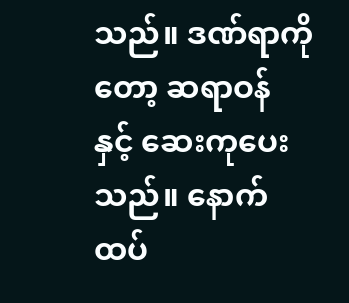သည်။ ဒဏ်ရာကိုတော့ ဆရာဝန် နှင့် ဆေးကုပေးသည်။ နောက်ထပ်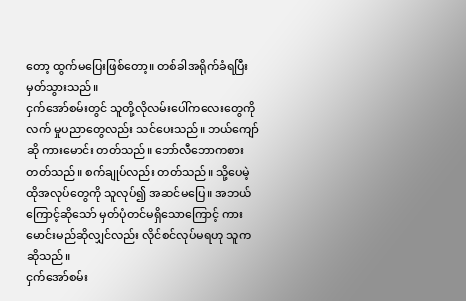တော့ ထွက်မပြေးဖြစ်တော့။ တစ်ခါအရိုက်ခံရပြီးမှတ်သွားသည်။
ငှက်အော်စမ်းတွင် သူတို့လိုလမ်းပေါ်ကလေးတွေကို လက် မှုပညာတွေလည်း သင်ပေးသည်။ ဘယ်ကျော်ဆို ကားမောင်း တတ်သည်။ ဘော်လီဘောကစားတတ်သည်။ စက်ချုပ်လည်း တတ်သည်။ သို့ပေမဲ့ ထိုအလုပ်တွေကို သူလုပ်၍ အဆင်မပြေ။ အဘယ်ကြောင့်ဆိုသော် မှတ်ပုံတင်မရှိသောကြောင့် ကား မောင်းမည်ဆိုလျှင်လည်း လိုင်စင်လုပ်မရဟု သူက ဆိုသည်။
ငှက်အော်စမ်း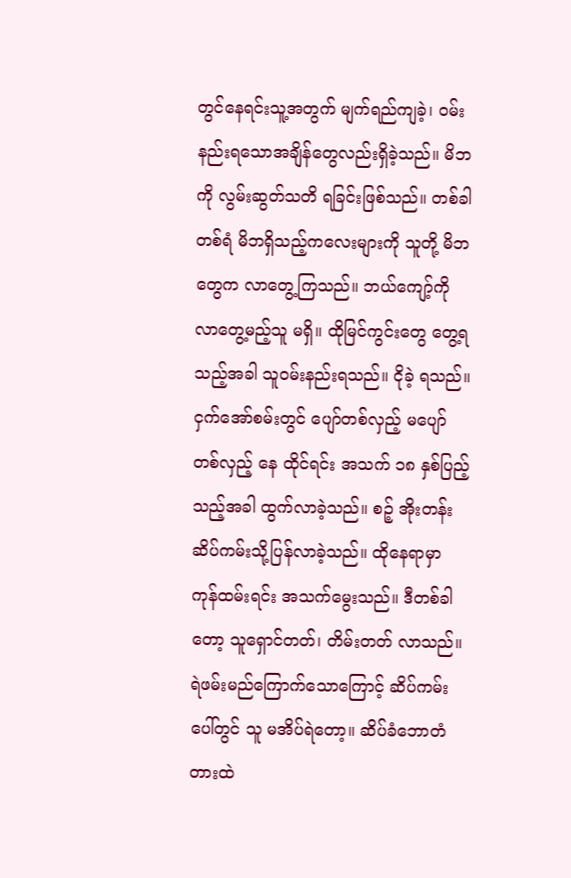တွင်နေရင်းသူ့အတွက် မျက်ရည်ကျခဲ့၊ ဝမ်းနည်းရသောအချိန်တွေလည်းရှိခဲ့သည်။ မိဘကို လွမ်းဆွတ်သတိ ရခြင်းဖြစ်သည်။ တစ်ခါတစ်ရံ မိဘရှိသည့်ကလေးများကို သူတို့ မိဘတွေက လာတွေ့ကြသည်။ ဘယ်ကျော့်ကို လာတွေ့မည့်သူ မရှိ။ ထိုမြင်ကွင်းတွေ တွေ့ရသည့်အခါ သူဝမ်းနည်းရသည်။ ငိုခဲ့ ရသည်။
ငှက်အော်စမ်းတွင် ပျော်တစ်လှည့် မပျော်တစ်လှည့် နေ ထိုင်ရင်း အသက် ၁၈ နှစ်ပြည့်သည့်အခါ ထွက်လာခဲ့သည်။ စဉ့် အိုးတန်း ဆိပ်ကမ်းသို့ပြန်လာခဲ့သည်။ ထိုနေရာမှာ ကုန်ထမ်းရင်း အသက်မွေးသည်။ ဒီတစ်ခါတော့ သူရှောင်တတ်၊ တိမ်းတတ် လာသည်။
ရဲဖမ်းမည်ကြောက်သောကြောင့် ဆိပ်ကမ်းပေါ်တွင် သူ မအိပ်ရဲတော့။ ဆိပ်ခံဘောတံတားထဲ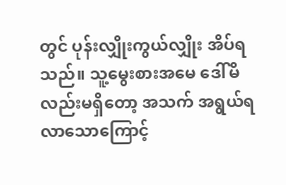တွင် ပုန်းလျှိုးကွယ်လျှိုး အိပ်ရသည်။ သူ့မွေးစားအမေ ဒေါ်မိလည်းမရှိတော့ အသက် အရွယ်ရလာသောကြောင့်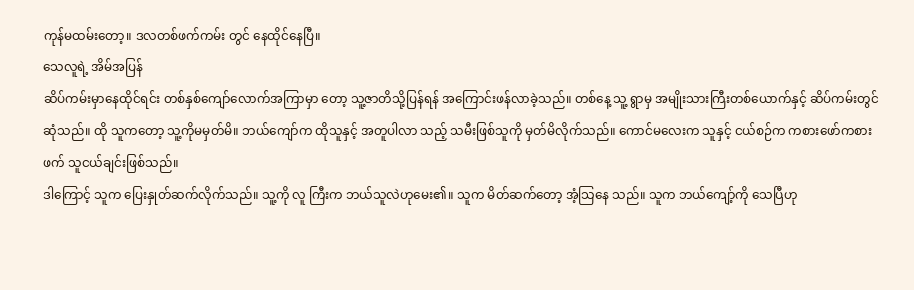ကုန်မထမ်းတော့။ ဒလတစ်ဖက်ကမ်း တွင် နေထိုင်နေပြီ။
သေလူရဲ့ အိမ်အပြန်
ဆိပ်ကမ်းမှာနေထိုင်ရင်း တစ်နှစ်ကျော်လောက်အကြာမှာ တော့ သူ့ဇာတိသို့ပြန်ရန် အကြောင်းဖန်လာခဲ့သည်။ တစ်နေ့ သူ့ ရွာမှ အမျိုးသားကြီးတစ်ယောက်နှင့် ဆိပ်ကမ်းတွင်ဆုံသည်။ ထို သူကတော့ သူ့ကိုမမှတ်မိ။ ဘယ်ကျော်က ထိုသူနှင့် အတူပါလာ သည့် သမီးဖြစ်သူကို မှတ်မိလိုက်သည်။ ကောင်မလေးက သူနှင့် ငယ်စဉ်က ကစားဖော်ကစားဖက် သူငယ်ချင်းဖြစ်သည်။
ဒါကြောင့် သူက ပြေးနှုတ်ဆက်လိုက်သည်။ သူ့ကို လူ ကြီးက ဘယ်သူလဲဟုမေး၏။ သူက မိတ်ဆက်တော့ အံ့သြနေ သည်။ သူက ဘယ်ကျော့်ကို သေပြီဟု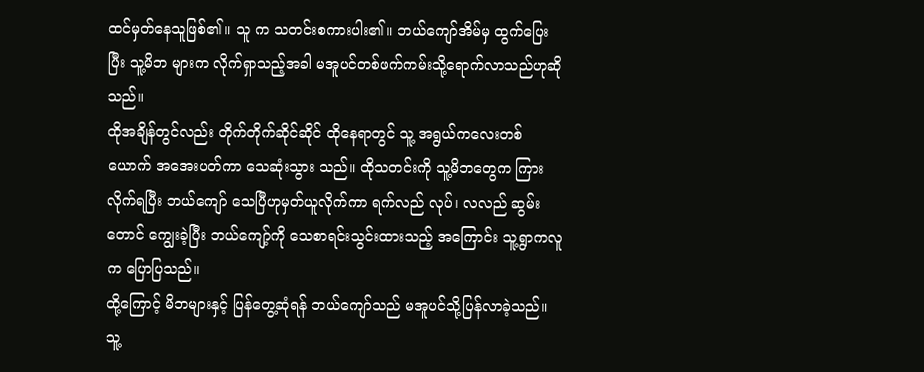ထင်မှတ်နေသူဖြစ်၏။ သူ က သတင်းစကားပါး၏။ ဘယ်ကျော်အိမ်မှ ထွက်ပြေးပြီး သူ့မိဘ များက လိုက်ရှာသည့်အခါ မအူပင်တစ်ဖက်ကမ်းသို့ရောက်လာသည်ဟုဆိုသည်။
ထိုအချိန်တွင်လည်း တိုက်တိုက်ဆိုင်ဆိုင် ထိုနေရာတွင် သူ့ အရွယ်ကလေးတစ်ယောက် အအေးပတ်ကာ သေဆုံးသွား သည်။ ထိုသတင်းကို သူ့မိဘတွေက ကြားလိုက်ရပြီး ဘယ်ကျော် သေပြီဟုမှတ်ယူလိုက်ကာ ရက်လည် လုပ်၊ လလည် ဆွမ်းတောင် ကျွေးခဲ့ပြီး ဘယ်ကျော့်ကို သေစာရင်းသွင်းထားသည့် အကြောင်း သူ့ရွာကလူက ပြောပြသည်။
ထို့ကြောင့် မိဘများနှင့် ပြန်တွေ့ဆုံရန် ဘယ်ကျော်သည် မအူပင်သို့ပြန်လာခဲ့သည်။ သူ့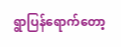ရွာပြန်ရောက်တော့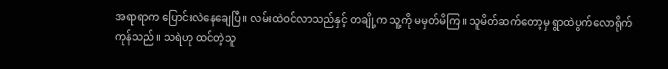အရာရာက ပြောင်းလဲနေချေပြီ။ လမ်းထဲဝင်လာသည်နှင့် တချို့က သူ့ကို မမှတ်မိကြ။ သူမိတ်ဆက်တော့မှ ရွာထဲပွက်လောရိုက်ကုန်သည်။ သရဲဟု ထင်တဲ့သူ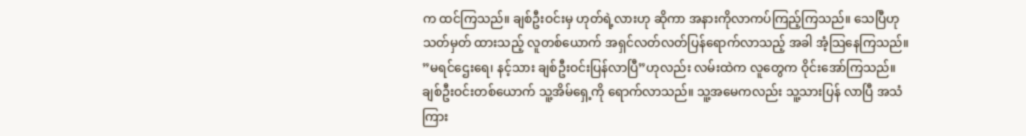က ထင်ကြသည်။ ချစ်ဦးဝင်းမှ ဟုတ်ရဲ့လားဟု ဆိုကာ အနားကိုလာကပ်ကြည့်ကြသည်။ သေပြီဟု သတ်မှတ် ထားသည့် လူတစ်ယောက် အရှင်လတ်လတ်ပြန်ရောက်လာသည့် အခါ အံ့သြနေကြသည်။
”မရင်ဌေးရေ၊ နင့်သား ချစ်ဦးဝင်းပြန်လာပြီ”ဟုလည်း လမ်းထဲက လူတွေက ဝိုင်းအော်ကြသည်။ ချစ်ဦးဝင်းတစ်ယောက် သူ့အိမ်ရှေ့ကို ရောက်လာသည်။ သူ့အမေကလည်း သူ့သားပြန် လာပြီ အသံကြား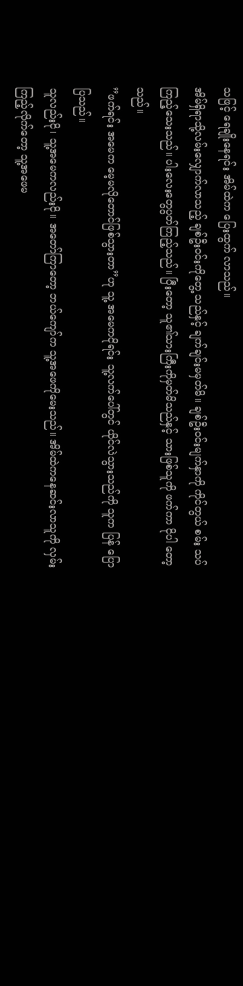သဖြင့် ရေချိုးနေရင်း အိမ်ထဲက ပြေးထွက် လာသည်။
အိမ်ရှိရာသို့လမ်းလျှောက်လာသည့် ချစ်ဦးဝင်းကိုတွေ့ သည်နှင့် ချက်ချင်းမမှတ်မိ။ ချစ်ဦးဝင်းမျက်နှာကို ကိုင်တွယ် စမ်း သပ်ကြည့်သေးသည်။ ပါးလေးတွေပွတ်ကြည့်သည်။ ပြီးတော့ သူ၏သားကြီးကိုမှတ်မိသည်နှင့် သားဖြစ်သူကို ဖက်ကာ ငိုပါ တော့သည်။
”ဖက်ရင်း အမေက မေ့မလိုတောင်ဖြစ်သွားတာ”ဟု သူ့ အမေကငိုရင်း သူ့လက်ပေါ်တွင် ယိုင်လဲသွားသည်ကို သူက ပြန် ပြောပြသည်။
သူလည်းငို၊ သူ့အမေကလည်းငို။ အတော်ကြာတော့ ဘယ်ကျော်က သူ့အဖေကိုမေးသည်။ အိမ်ထဲကနေဆင်းလာသူကို လှမ်းကြည့်လိုက်တော့ သူ့အဖေမ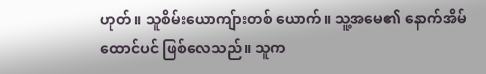ဟုတ်။ သူစိမ်းယောကျ်ားတစ် ယောက်။ သူ့အမေ၏ နောက်အိမ်ထောင်ပင် ဖြစ်လေသည်။ သူက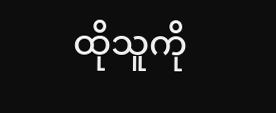ထိုသူကို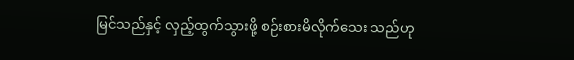မြင်သည်နှင့် လှည့်ထွက်သွားဖို့ စဉ်းစားမိလိုက်သေး သည်ဟု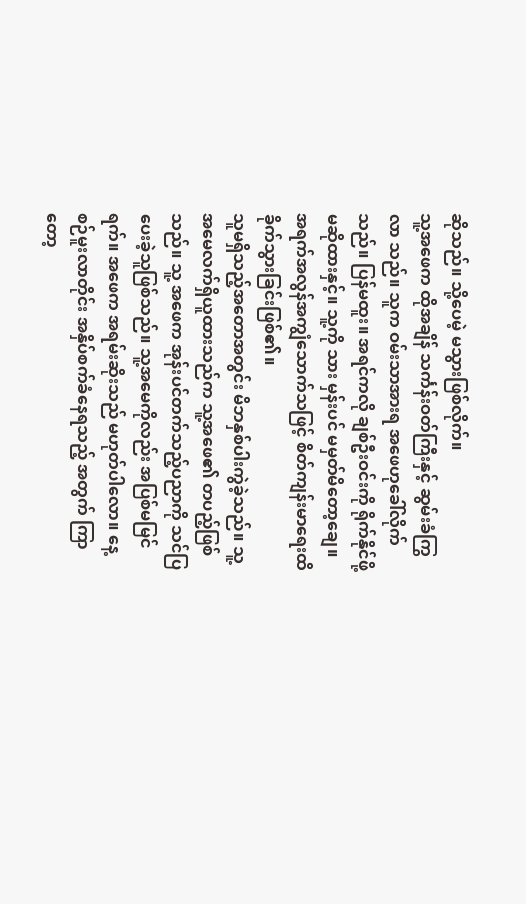ဆိုသည်။ သို့ပေမဲ့ မသွားဖြစ်လိုက်။
သူ့အဖေက ထိုအချိန် သင်္ကန်းဝတ်ကြီးနှင့် ဆွမ်းခံကြွလာ သည်။ သူက ဝမ်းသာအားရ အဖေဟုခေါ်လိုက်သည်။ ပြန်မထူး။ အရင်ကလို ချစ်ဦးဝင်းကို ရိုက်နိုင်ဖို့မဆိုထားနှင့်။ သူ့ကို သား မှန်းပင် မမှတ်မိတော့ချေ။ အရက်အလွန်အကျွံသောက်သဖြင့် စိတ်ကျန်းမာရေးထိခိုက်သွားခြင်းဖြစ်၏။
သူမရှိသည့်အတောအတွင်း မိဘနှစ်ပါးကွဲခဲ့သည်။ သူ့ အမေလက်ရှိယူထားသည်က သူ့အဖေ၏ တပည့်ဖြစ်သည်။ သူ့ အဖေက အုန်းပင်တက်သည့်ပညာကို သင်ပြပေးခဲ့သူဖြစ်သည်။ သူ့အမေကိုလည်း အပြစ်မမြင်ရက်။ အဖေက အရမ်းဆိုးသည် မဟုတ်ပါလော။ နေ့စဉ်မူးလာတိုင်း အနှိပ်စက်ခံနေရသည့် အတွက် ကြာတော့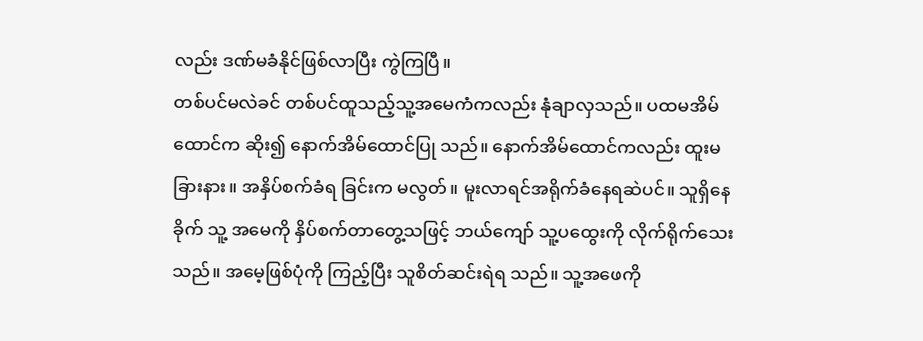လည်း ဒဏ်မခံနိုင်ဖြစ်လာပြီး ကွဲကြပြီ။
တစ်ပင်မလဲခင် တစ်ပင်ထူသည့်သူ့အမေကံကလည်း နုံချာလှသည်။ ပထမအိမ်ထောင်က ဆိုး၍ နောက်အိမ်ထောင်ပြု သည်။ နောက်အိမ်ထောင်ကလည်း ထူးမခြားနား။ အနှိပ်စက်ခံရ ခြင်းက မလွတ်။ မူးလာရင်အရိုက်ခံနေရဆဲပင်။ သူရှိနေခိုက် သူ့ အမေကို နှိပ်စက်တာတွေ့သဖြင့် ဘယ်ကျော် သူ့ပထွေးကို လိုက်ရိုက်သေးသည်။ အမေ့ဖြစ်ပုံကို ကြည့်ပြီး သူစိတ်ဆင်းရဲရ သည်။ သူ့အဖေကို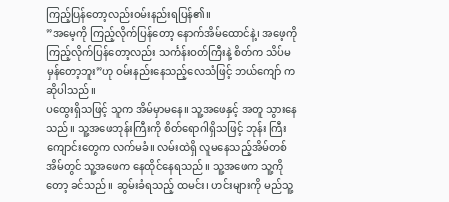ကြည့်ပြန်တော့လည်းဝမ်းနည်းရပြန်၏။
”အမေ့ကို ကြည့်လိုက်ပြန်တော့ နောက်အိမ်ထောင်နဲ့၊ အဖေ့ကို ကြည့်လိုက်ပြန်တော့လည်း သင်္ကန်းဝတ်ကြီးနဲ့ စိတ်က သိပ်မမှန်တော့ဘူး”ဟု ဝမ်းနည်းနေသည့်လေသံဖြင့် ဘယ်ကျော် က ဆိုပါသည်။
ပထွေးရှိသဖြင့် သူက အိမ်မှာမနေ။ သူ့အဖေနှင့် အတူ သွားနေသည်။ သူ့အဖေဘုန်းကြီးကို စိတ်ရောဂါရှိသဖြင့် ဘုန်း ကြီးကျောင်းတွေက လက်မခံ။ လမ်းထဲရှိ လူမနေသည့်အိမ်တစ် အိမ်တွင် သူ့အဖေက နေထိုင်နေရသည်။ သူ့အဖေက သူ့ကိုတော့ ခင်သည်။ ဆွမ်းခံရသည့် ထမင်း၊ ဟင်းများကို မည်သူ့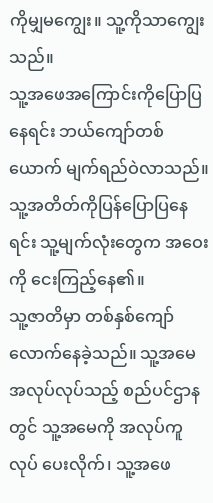ကိုမျှမကျွေး။ သူ့ကိုသာကျွေးသည်။
သူ့အဖေအကြောင်းကိုပြောပြနေရင်း ဘယ်ကျော်တစ် ယောက် မျက်ရည်ဝဲလာသည်။ သူ့အတိတ်ကိုပြန်ပြောပြနေရင်း သူ့မျက်လုံးတွေက အဝေးကို ငေးကြည့်နေ၏။
သူ့ဇာတိမှာ တစ်နှစ်ကျော်လောက်နေခဲ့သည်။ သူ့အမေ အလုပ်လုပ်သည့် စည်ပင်ဌာနတွင် သူ့အမေကို အလုပ်ကူ လုပ် ပေးလိုက်၊ သူ့အဖေ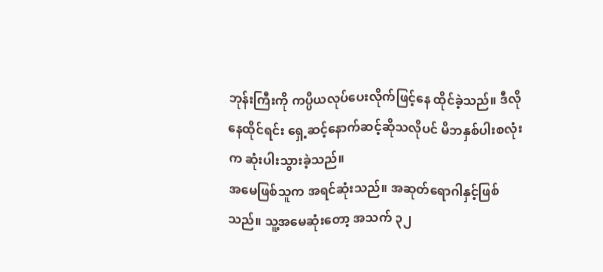ဘုန်းကြီးကို ကပ္ပိယလုပ်ပေးလိုက်ဖြင့်နေ ထိုင်ခဲ့သည်။ ဒီလိုနေထိုင်ရင်း ရှေ့ဆင့်နောက်ဆင့်ဆိုသလိုပင် မိဘနှစ်ပါးစလုံးက ဆုံးပါးသွားခဲ့သည်။
အမေဖြစ်သူက အရင်ဆုံးသည်။ အဆုတ်ရောဂါနှင့်ဖြစ် သည်။ သူ့အမေဆုံးတော့ အသက် ၃၂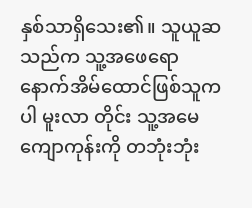နှစ်သာရှိသေး၏။ သူယူဆ သည်က သူ့အဖေရော နောက်အိမ်ထောင်ဖြစ်သူကပါ မူးလာ တိုင်း သူ့အမေကျောကုန်းကို တဘုံးဘုံး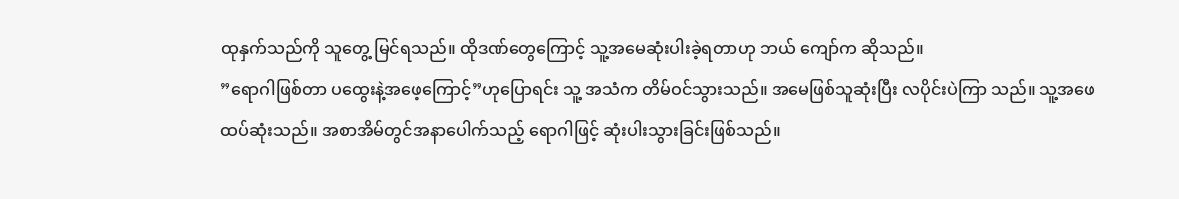ထုနှက်သည်ကို သူတွေ့ မြင်ရသည်။ ထိုဒဏ်တွေကြောင့် သူ့အမေဆုံးပါးခဲ့ရတာဟု ဘယ် ကျော်က ဆိုသည်။
”ရောဂါဖြစ်တာ ပထွေးနဲ့အဖေ့ကြောင့်”ဟုပြောရင်း သူ့ အသံက တိမ်ဝင်သွားသည်။ အမေဖြစ်သူဆုံးပြီး လပိုင်းပဲကြာ သည်။ သူ့အဖေထပ်ဆုံးသည်။ အစာအိမ်တွင်အနာပေါက်သည့် ရောဂါဖြင့် ဆုံးပါးသွားခြင်းဖြစ်သည်။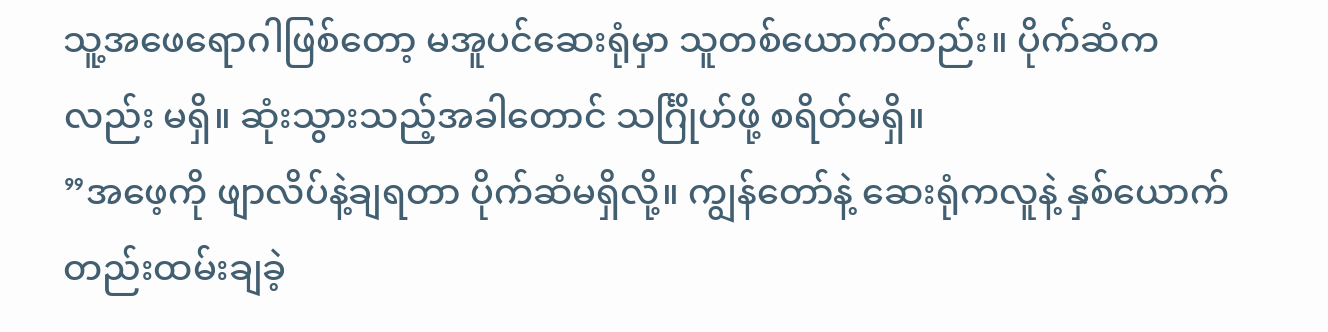သူ့အဖေရောဂါဖြစ်တော့ မအူပင်ဆေးရုံမှာ သူတစ်ယောက်တည်း။ ပိုက်ဆံကလည်း မရှိ။ ဆုံးသွားသည့်အခါတောင် သင်္ဂြိုဟ်ဖို့ စရိတ်မရှိ။
”အဖေ့ကို ဖျာလိပ်နဲ့ချရတာ ပိုက်ဆံမရှိလို့။ ကျွန်တော်နဲ့ ဆေးရုံကလူနဲ့ နှစ်ယောက်တည်းထမ်းချခဲ့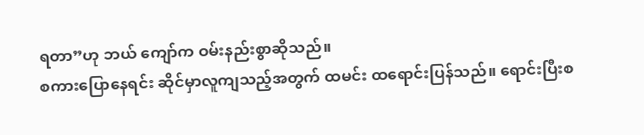ရတာ”ဟု ဘယ် ကျော်က ဝမ်းနည်းစွာဆိုသည်။
စကားပြောနေရင်း ဆိုင်မှာလူကျသည့်အတွက် ထမင်း ထရောင်းပြန်သည်။ ရောင်းပြီးစ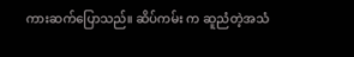ကားဆက်ပြောသည်။ ဆိပ်ကမ်း က ဆူညံတဲ့အသံ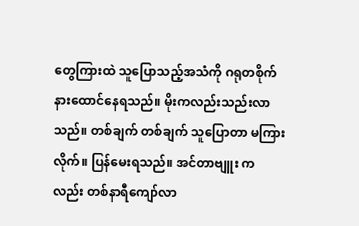တွေကြားထဲ သူပြောသည့်အသံကို ဂရုတစိုက် နားထောင်နေရသည်။ မိုးကလည်းသည်းလာသည်။ တစ်ချက် တစ်ချက် သူပြောတာ မကြားလိုက်။ ပြန်မေးရသည်။ အင်တာဗျူး ကလည်း တစ်နာရီကျော်လာ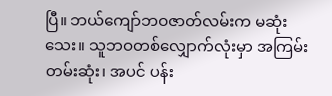ပြီ။ ဘယ်ကျော်ဘဝဇာတ်လမ်းက မဆုံးသေး။ သူဘဝတစ်လျှောက်လုံးမှာ အကြမ်းတမ်းဆုံး၊ အပင် ပန်း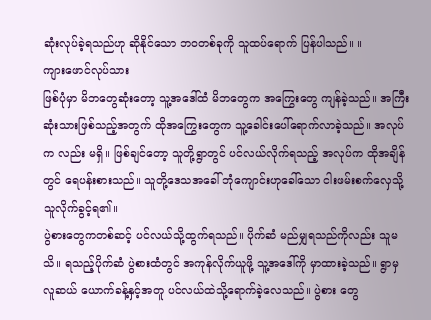ဆုံးလုပ်ခဲ့ရသည်ဟု ဆိုနိုင်သော ဘဝတစ်ခုကို သူထပ်ရောက် ပြန်ပါသည်။ ။
ကျားဖောင်လုပ်သား
ဖြစ်ပုံမှာ မိဘတွေဆုံးတော့ သူ့အဒေါ်ထံ မိဘတွေက အကြွေးတွေ ကျန်ခဲ့သည်။ အကြီးဆုံးသားဖြစ်သည့်အတွက် ထိုအကြွေးတွေက သူ့ခေါင်းပေါ်ရောက်လာခဲ့သည်။ အလုပ်က လည်း မရှိ။ ဖြစ်ချင်တော့ သူတို့ရွာတွင် ပင်လယ်လိုက်ရသည့် အလုပ်က ထိုအချိန်တွင် ရေပန်းစားသည်။ သူတို့ဒေသအခေါ် ဘုံကျောင်းဟုခေါ်သော ငါးဖမ်းစက်လှေသို့ သူလိုက်ခွင့်ရ၏။
ပွဲစားတွေကတစ်ဆင့် ပင်လယ်သို့ထွက်ရသည်။ ပိုက်ဆံ မည်မျှရသည်ကိုလည်း သူမသိ။ ရသည့်ပိုက်ဆံ ပွဲစားထံတွင် အကုန်လိုက်ယူဖို့ သူ့အဒေါ်ကို မှာထားခဲ့သည်။ ရွာမှ လူဆယ် ယောက်ခန့်နှင့်အတူ ပင်လယ်ထဲသို့ရောက်ခဲ့လေသည်။ ပွဲစား တွေ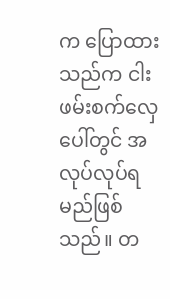က ပြောထားသည်က ငါးဖမ်းစက်လှေပေါ်တွင် အလုပ်လုပ်ရ မည်ဖြစ်သည်။ တ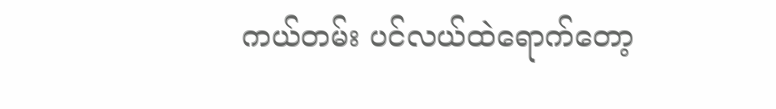ကယ်တမ်း ပင်လယ်ထဲရောက်တော့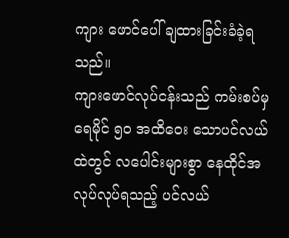ကျား ဖောင်ပေါ် ချထားခြင်းခံခဲ့ရသည်။
ကျားဖောင်လုပ်ငန်းသည် ကမ်းစပ်မှ ရေမိုင် ၅ဝ အထိဝေး သောပင်လယ်ထဲတွင် လပေါင်းများစွာ နေထိုင်အလုပ်လုပ်ရသည့် ပင်လယ်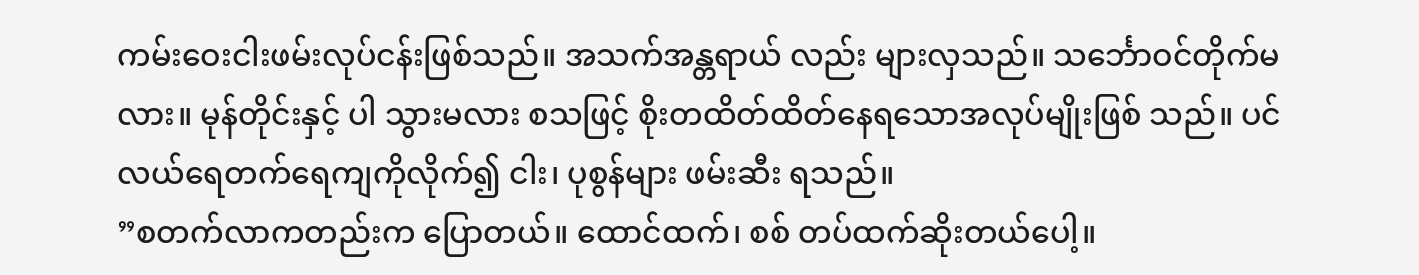ကမ်းဝေးငါးဖမ်းလုပ်ငန်းဖြစ်သည်။ အသက်အန္တရာယ် လည်း များလှသည်။ သင်္ဘောဝင်တိုက်မလား။ မုန်တိုင်းနှင့် ပါ သွားမလား စသဖြင့် စိုးတထိတ်ထိတ်နေရသောအလုပ်မျိုးဖြစ် သည်။ ပင်လယ်ရေတက်ရေကျကိုလိုက်၍ ငါး၊ ပုစွန်များ ဖမ်းဆီး ရသည်။
”စတက်လာကတည်းက ပြောတယ်။ ထောင်ထက်၊ စစ် တပ်ထက်ဆိုးတယ်ပေါ့။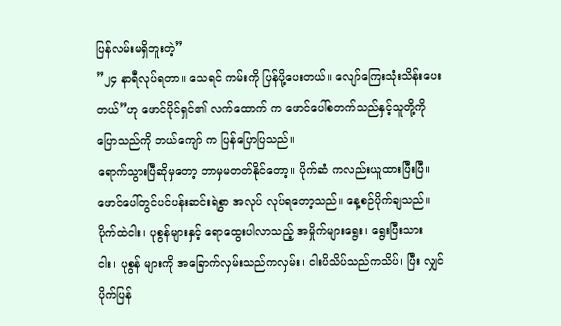ပြန်လမ်းမရှိဘူးတဲ့”
”၂၄ နာရီလုပ်ရတာ။ သေရင် ကမ်းကို ပြန်ပို့ပေးတယ်။ လျော်ကြေးသုံးသိန်းပေးတယ်”ဟု ဖောင်ပိုင်ရှင်၏ လက်ထောက် က ဖောင်ပေါ်စတက်သည်နှင့်သူတို့ကို ပြောသည်ကို ဘယ်ကျော် က ပြန်ပြောပြသည်။
ရောက်သွားပြီဆိုမှတော့ ဘာမှမတတ်နိုင်တော့။ ပိုက်ဆံ ကလည်းယူထားပြီးပြီ။ ဖောင်ပေါ်တွင်ပင်ပန်းဆင်းရဲစွာ အလုပ် လုပ်ရတော့သည်။ နေ့စဉ်ပိုက်ချသည်။ ပိုက်ထဲငါး၊ ပုစွန်များနှင့် ရောထွေးပါလာသည့် အမှိုက်များရွေး၊ ရွေးပြီးသား ငါး၊ ပုစွန် များကို အခြောက်လှမ်းသည်ကလှမ်း၊ ငါးပိသိပ်သည်ကသိပ်၊ ပြီး လျှင် ပိုက်ပြန်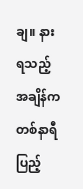ချ။ နားရသည့်အချိန်က တစ်နာရီပြည့်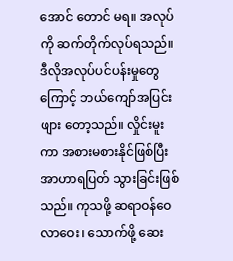အောင် တောင် မရ။ အလုပ်ကို ဆက်တိုက်လုပ်ရသည်။
ဒီလိုအလုပ်ပင်ပန်းမှုတွေကြောင့် ဘယ်ကျော်အပြင်းဖျား တော့သည်။ လှိုင်းမူးကာ အစားမစားနိုင်ဖြစ်ပြီး အာဟာရပြတ် သွားခြင်းဖြစ်သည်။ ကုသဖို့ ဆရာဝန်ဝေလာဝေး၊ သောက်ဖို့ ဆေး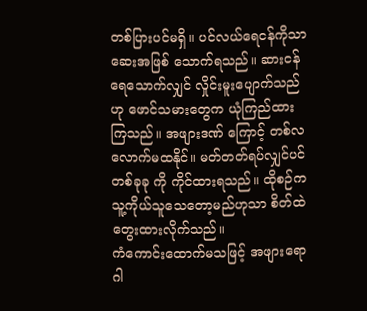တစ်ပြားပင်မရှိ။ ပင်လယ်ရေငန်ကိုသာ ဆေးအဖြစ် သောက်ရသည်။ ဆားငန်ရေသောက်လျှင် လှိုင်းမူးပျောက်သည် ဟု ဖောင်သမားတွေက ယုံကြည်ထားကြသည်။ အဖျားဒဏ် ကြောင့် တစ်လလောက်မထနိုင်။ မတ်တတ်ရပ်လျှင်ပင် တစ်ခုခု ကို ကိုင်ထားရသည်။ ထိုစဉ်က သူ့ကိုယ်သူသေတော့မည်ဟုသာ စိတ်ထဲ တွေးထားလိုက်သည်။
ကံကောင်းထောက်မသဖြင့် အဖျားရောဂါ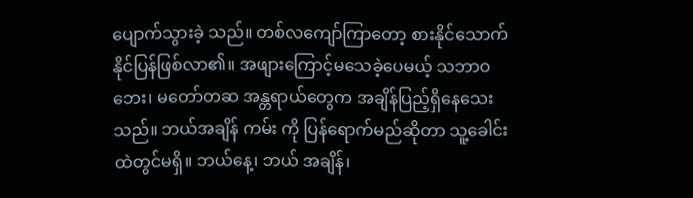ပျောက်သွားခဲ့ သည်။ တစ်လကျော်ကြာတော့ စားနိုင်သောက်နိုင်ပြန်ဖြစ်လာ၏။ အဖျားကြောင့်မသေခဲ့ပေမယ့် သဘာဝဘေး၊ မတော်တဆ အန္တရာယ်တွေက အချိန်ပြည့်ရှိနေသေးသည်။ ဘယ်အချိန် ကမ်း ကို ပြန်ရောက်မည်ဆိုတာ သူ့ခေါင်းထဲတွင်မရှိ။ ဘယ်နေ့၊ ဘယ် အချိန်၊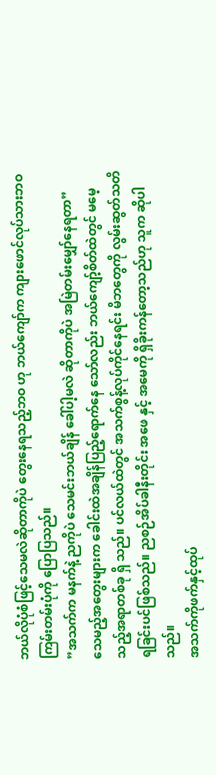ဘယ်လိုပုံစံဖြင့်သေမလဲဆိုတာကိုပဲ တွေးနေရသည့်ဘဝ ဟု ဘယ်ကျော်က ကျားဖောင်လုပ်သားဘဝကြမ်းတမ်းပုံကို ပြောပြသည်။
”အသက်က မနက်နဲ့ ညကိုပဲ သေမင်းဘယ်ချိန် ခေါ်ပါ့မလဲ ဆိုတာကိုပဲ အမြဲတမ်းမျှော်နေရတာ”
သေမည့်အတွေးများက ခေါင်းထဲအချိန်ပြည့်ရောက်နေ သော်လည်း ဘယ်ကျော့်စိတ်ထဲတွင် မမေ့သည့်အရာတစ်ခု ရှိ သည်။ ပင်လယ်ထဲတွင် အသက်စွန့်လုပ်ကိုင်နေရင်း မိဘတွေကို လွမ်းဆွတ်သတိရခြင်းပင်ဖြစ်သည်။ ညစဉ်အိပ်ခါနီးတိုင်း အဖေ နှင့် အမေကို ရှိခိုးကန်တော့သည်ဟု သူက ဆိုပါသည်။
အသက်ကိုဖက်နှင့်ထုပ်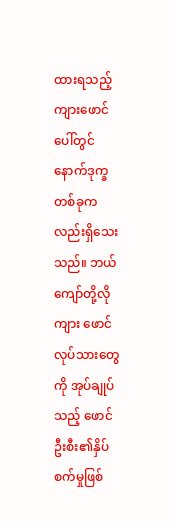ထားရသည့် ကျားဖောင်ပေါ်တွင် နောက်ဒုက္ခတစ်ခုကလည်းရှိသေးသည်။ ဘယ်ကျော်တို့လို ကျား ဖောင်လုပ်သားတွေကို အုပ်ချုပ်သည့် ဖောင်ဦးစီး၏နှိပ်စက်မှုဖြစ်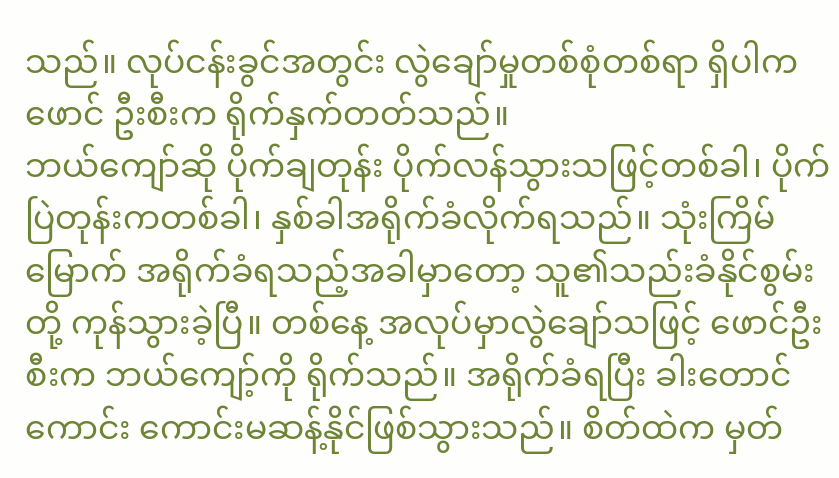သည်။ လုပ်ငန်းခွင်အတွင်း လွဲချော်မှုတစ်စုံတစ်ရာ ရှိပါက ဖောင် ဦးစီးက ရိုက်နှက်တတ်သည်။
ဘယ်ကျော်ဆို ပိုက်ချတုန်း ပိုက်လန်သွားသဖြင့်တစ်ခါ၊ ပိုက်ပြဲတုန်းကတစ်ခါ၊ နှစ်ခါအရိုက်ခံလိုက်ရသည်။ သုံးကြိမ် မြောက် အရိုက်ခံရသည့်အခါမှာတော့ သူ၏သည်းခံနိုင်စွမ်းတို့ ကုန်သွားခဲ့ပြီ။ တစ်နေ့ အလုပ်မှာလွဲချော်သဖြင့် ဖောင်ဦးစီးက ဘယ်ကျော့်ကို ရိုက်သည်။ အရိုက်ခံရပြီး ခါးတောင်ကောင်း ကောင်းမဆန့်နိုင်ဖြစ်သွားသည်။ စိတ်ထဲက မှတ်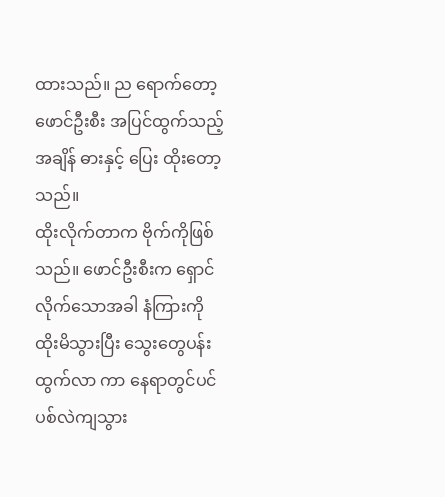ထားသည်။ ည ရောက်တော့ ဖောင်ဦးစီး အပြင်ထွက်သည့်အချိန် ဓားနှင့် ပြေး ထိုးတော့သည်။
ထိုးလိုက်တာက ဗိုက်ကိုဖြစ်သည်။ ဖောင်ဦးစီးက ရှောင် လိုက်သောအခါ နံကြားကို ထိုးမိသွားပြီး သွေးတွေပန်းထွက်လာ ကာ နေရာတွင်ပင်ပစ်လဲကျသွား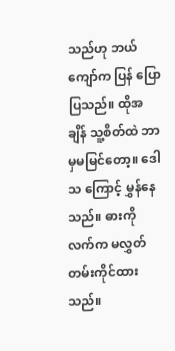သည်ဟု ဘယ်ကျော်က ပြန် ပြောပြသည်။ ထိုအချိန် သူ့စိတ်ထဲ ဘာမှမမြင်တော့။ ဒေါသ ကြောင့် မွှန်နေသည်။ ဓားကို လက်က မလွှတ်တမ်းကိုင်ထားသည်။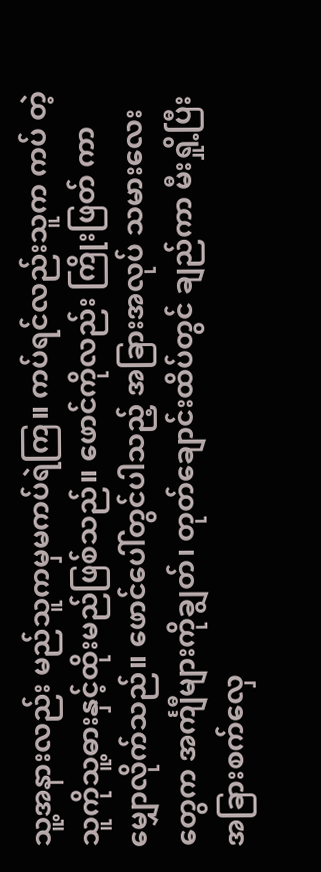သူ့အနားလည်း မည်သူကမှမကပ်ရဲကြ။ ကပ်ရင်လည်းသူက ကပ် တဲ့သူကိုသူ့ဓားနှင့်ထိုးမည်ဖြစ်သည်။ ဖောင်ကိုလည်း ကြိုးဖြတ် ကာ မျှောလိုက်သည်။ ဖောင်ပေါ်တွင်ပါသည့် အခြားအလုပ် သမားလေးတွေက အင်္ကျီများကိုချွတ်၊ တုတ်ချောင်းထိပ်တွင် ချည်ကာ မီးရှို့ပြီး အခြားစက်လှေ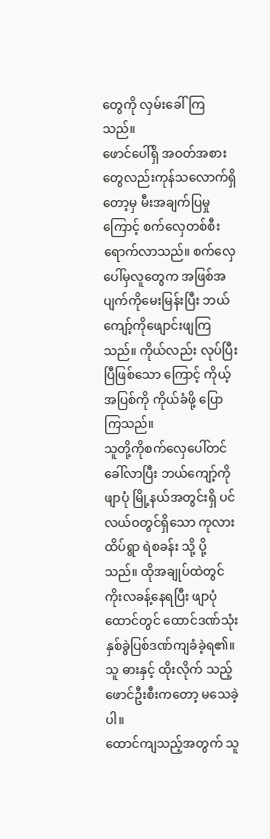တွေကို လှမ်းခေါ်ကြသည်။
ဖောင်ပေါ်ရှိ အဝတ်အစားတွေလည်းကုန်သလောက်ရှိ တော့မှ မီးအချက်ပြမှုကြောင့် စက်လှေတစ်စီးရောက်လာသည်။ စက်လှေပေါ်မှလူတွေက အဖြစ်အပျက်ကိုမေးမြန်းပြီး ဘယ် ကျော့်ကိုဖျောင်းဖျကြသည်။ ကိုယ်လည်း လုပ်ပြီးပြီဖြစ်သော ကြောင့် ကိုယ့်အပြစ်ကို ကိုယ်ခံဖို့ ပြောကြသည်။
သူတို့ကိုစက်လှေပေါ်တင်ခေါ်လာပြီး ဘယ်ကျော့်ကို ဖျာပုံ မြို့နယ်အတွင်းရှိ ပင်လယ်ဝတွင်ရှိသော ကုလားထိပ်ရွာ ရဲစခန်း သို့ ပို့သည်။ ထိုအချုပ်ထဲတွင် ကိုးလခန့်နေရပြီး ဖျာပုံထောင်တွင် ထောင်ဒဏ်သုံးနှစ်ခွဲပြစ်ဒဏ်ကျခံခဲ့ရ၏။ သူ ဓားနှင့် ထိုးလိုက် သည့် ဖောင်ဦးစီးကတော့ မသေခဲ့ပါ။
ထောင်ကျသည့်အတွက် သူ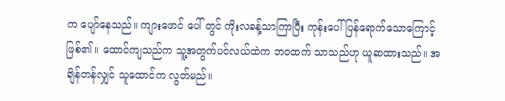က ပျော်နေသည်။ ကျားဖောင် ပေါ် တွင် ကိုးလခန့်သာကြာပြီး ကုန်းပေါ်ပြန်ရောက်သောကြောင့် ဖြစ်၏။ ထောင်ကျသည်က သူ့အတွက်ပင်လယ်ထဲက ဘဝထက် သာသည်ဟု ယူဆထားသည်။ အချိန်တန်လျှင် သူထောင်က လွတ်မည်။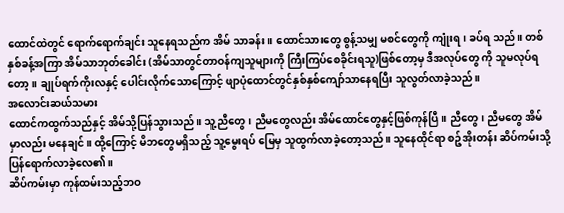ထောင်ထဲတွင် ရောက်ရောက်ချင်း သူနေရသည်က အိမ် သာခန်း။ ထောင်သားတွေ စွန့်သမျှ မစင်တွေကို ကျုံးရ၊ ခပ်ရ သည်။ တစ်နှစ်ခန့်အကြာ အိမ်သာဘုတ်ခေါင်း (အိမ်သာတွင်တာဝန်ကျသူများကို ကြီးကြပ်စေခိုင်းရသူ)ဖြစ်တော့မှ ဒီအလုပ်တွေ ကို သူမလုပ်ရတော့။ ချုပ်ရက်ကိုးလနှင့် ပေါင်းလိုက်သောကြောင့် ဖျာပုံထောင်တွင်နှစ်နှစ်ကျော်သာနေရပြီး သူလွတ်လာခဲ့သည်။
အလောင်းဆယ်သမား
ထောင်ကထွက်သည်နှင့် အိမ်သို့ပြန်သွားသည်။ သူ့ညီတွေ၊ ညီမတွေလည်း အိမ်ထောင်တွေနှင့်ဖြစ်ကုန်ပြီ။ ညီတွေ၊ ညီမတွေ အိမ်မှာလည်း မနေချင်။ ထို့ကြောင့် မိဘတွေမရှိသည့် သူ့မွေးရပ် မြေမှ သူထွက်လာခဲ့တော့သည်။ သူနေထိုင်ရာ စဉ့်အိုးတန်း ဆိပ်ကမ်းသို့ ပြန်ရောက်လာခဲ့လေ၏။
ဆိပ်ကမ်းမှာ ကုန်ထမ်းသည့်ဘဝ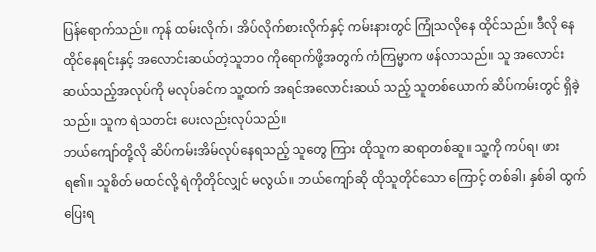ပြန်ရောက်သည်။ ကုန် ထမ်းလိုက်၊ အိပ်လိုက်စားလိုက်နှင့် ကမ်းနားတွင် ကြုံသလိုနေ ထိုင်သည်။ ဒီလို နေထိုင်နေရင်းနှင့် အလောင်းဆယ်တဲ့သူဘဝ ကိုရောက်ဖို့အတွက် ကံကြမ္မာက ဖန်လာသည်။ သူ အလောင်း ဆယ်သည့်အလုပ်ကို မလုပ်ခင်က သူ့ထက် အရင်အလောင်းဆယ် သည့် သူတစ်ယောက် ဆိပ်ကမ်းတွင် ရှိခဲ့သည်။ သူက ရဲသတင်း ပေးလည်းလုပ်သည်။
ဘယ်ကျော်တို့လို ဆိပ်ကမ်းအိမ်လုပ်နေရသည့် သူတွေ ကြား ထိုသူက ဆရာတစ်ဆူ။ သူ့ကို ကပ်ရ၊ ဖားရ၏။ သူစိတ် မထင်လို့ ရဲကိုတိုင်လျှင် မလွယ်။ ဘယ်ကျော်ဆို ထိုသူတိုင်သော ကြောင့် တစ်ခါ၊ နှစ်ခါ ထွက်ပြေးရ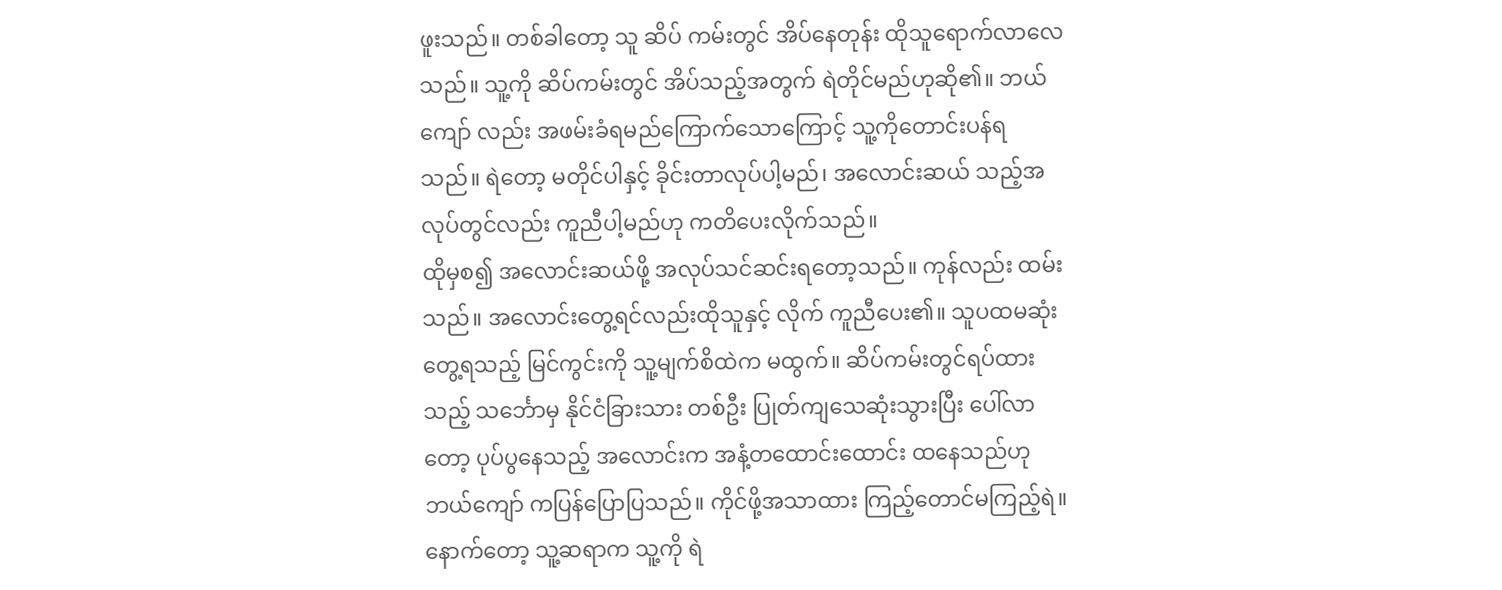ဖူးသည်။ တစ်ခါတော့ သူ ဆိပ် ကမ်းတွင် အိပ်နေတုန်း ထိုသူရောက်လာလေသည်။ သူ့ကို ဆိပ်ကမ်းတွင် အိပ်သည့်အတွက် ရဲတိုင်မည်ဟုဆို၏။ ဘယ်ကျော် လည်း အဖမ်းခံရမည်ကြောက်သောကြောင့် သူ့ကိုတောင်းပန်ရ သည်။ ရဲတော့ မတိုင်ပါနှင့် ခိုင်းတာလုပ်ပါ့မည်၊ အလောင်းဆယ် သည့်အလုပ်တွင်လည်း ကူညီပါ့မည်ဟု ကတိပေးလိုက်သည်။
ထိုမှစ၍ အလောင်းဆယ်ဖို့ အလုပ်သင်ဆင်းရတော့သည်။ ကုန်လည်း ထမ်းသည်။ အလောင်းတွေ့ရင်လည်းထိုသူနှင့် လိုက် ကူညီပေး၏။ သူပထမဆုံးတွေ့ရသည့် မြင်ကွင်းကို သူ့မျက်စိထဲက မထွက်။ ဆိပ်ကမ်းတွင်ရပ်ထားသည့် သင်္ဘောမှ နိုင်ငံခြားသား တစ်ဦး ပြုတ်ကျသေဆုံးသွားပြီး ပေါ်လာတော့ ပုပ်ပွနေသည့် အလောင်းက အနံ့တထောင်းထောင်း ထနေသည်ဟု ဘယ်ကျော် ကပြန်ပြောပြသည်။ ကိုင်ဖို့အသာထား ကြည့်တောင်မကြည့်ရဲ။
နောက်တော့ သူ့ဆရာက သူ့ကို ရဲ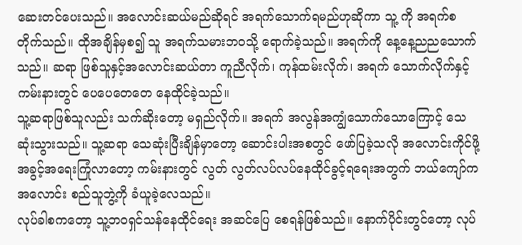ဆေးတင်ပေးသည်။ အလောင်းဆယ်မည်ဆိုရင် အရက်သောက်ရမည်ဟုဆိုကာ သူ့ ကို အရက်စတိုက်သည်။ ထိုအချိန်မှစ၍ သူ အရက်သမားဘဝသို့ ရောက်ခဲ့သည်။ အရက်ကို နေ့နေ့ညညသောက်သည်။ ဆရာ ဖြစ်သူနှင့်အလောင်းဆယ်တာ ကူညီလိုက်၊ ကုန်ထမ်းလိုက်၊ အရက် သောက်လိုက်နှင့်ကမ်းနားတွင် ပေပေတေတေ နေထိုင်ခဲ့သည်။
သူ့ဆရာဖြစ်သူလည်း သက်ဆိုးတော့ မရှည်လိုက်။ အရက် အလွန်အကျွံသောက်သောကြောင့် သေဆုံးသွားသည်။ သူ့ဆရာ သေဆုံးပြီးချိန်မှာတော့ ဆောင်းပါးအစတွင် ဖော်ပြခဲ့သလို အလောင်းကိုင်ဖို့အခွင့်အရေးကြုံလာတော့ ကမ်းနားတွင် လွတ် လွတ်လပ်လပ်နေထိုင်ခွင့်ရရေးအတွက် ဘယ်ကျော်က အလောင်း စည်သူဘွဲ့ကို ခံယူခဲ့လေသည်။
လုပ်ခါစကတော့ သူ့ဘဝရှင်သန်နေထိုင်ရေး အဆင်ပြေ စေရန်ဖြစ်သည်။ နောက်ပိုင်းတွင်တော့ လုပ်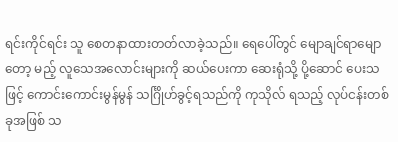ရင်းကိုင်ရင်း သူ စေတနာထားတတ်လာခဲ့သည်။ ရေပေါ်တွင် မျောချင်ရာမျောတော့ မည့် လူသေအလောင်းများကို ဆယ်ပေးကာ ဆေးရုံသို့ ပို့ဆောင် ပေးသဖြင့် ကောင်းကောင်းမွန်မွန် သင်္ဂြိုဟ်ခွင့်ရသည်ကို ကုသိုလ် ရသည့် လုပ်ငန်းတစ်ခုအဖြစ် သ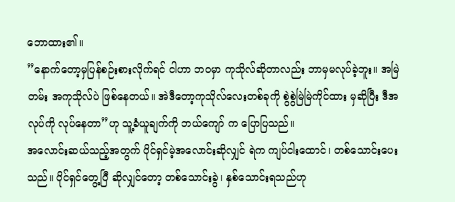ဘောထား၏။
”နောက်တော့မှပြန်စဉ်းစားလိုက်ရင် ငါဟာ ဘဝမှာ ကုသိုလ်ဆိုတာလည်း ဘာမှမလုပ်ခဲ့ဘူး။ အမြဲတမ်း အကုသိုလ်ပဲ ဖြစ်နေတယ်။ အဲဒီတော့ကုသိုလ်လေးတစ်ခုကို စွဲစွဲမြဲမြဲကိုင်ထား မှဆိုပြီး ဒီအလုပ်ကို လုပ်နေတာ”ဟု သူ့ခံယူချက်ကို ဘယ်ကျော် က ပြောပြသည်။
အလောင်းဆယ်သည့်အတွက် ပိုင်ရှင်မဲ့အလောင်းဆိုလျှင် ရဲက ကျပ်ငါးထောင်၊ တစ်သောင်းပေးသည်။ ပိုင်ရှင်တွေ့ပြီ ဆိုလျှင်တော့ တစ်သောင်းခွဲ၊ နှစ်သောင်းရသည်ဟု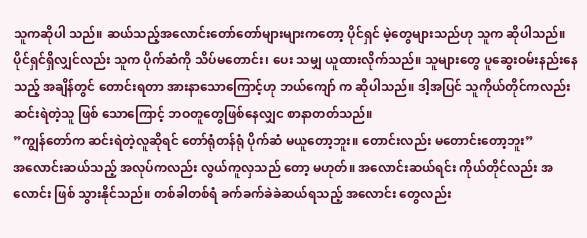သူကဆိုပါ သည်။ ဆယ်သည့်အလောင်းတော်တော်များများကတော့ ပိုင်ရှင် မဲ့တွေများသည်ဟု သူက ဆိုပါသည်။
ပိုင်ရှင်ရှိလျှင်လည်း သူက ပိုက်ဆံကို သိပ်မတောင်း၊ ပေး သမျှ ယူထားလိုက်သည်။ သူများတွေ ပူဆွေးဝမ်းနည်းနေသည့် အချိန်တွင် တောင်းရတာ အားနာသောကြောင့်ဟု ဘယ်ကျော် က ဆိုပါသည်။ ဒါ့အပြင် သူကိုယ်တိုင်ကလည်း ဆင်းရဲတဲ့သူ ဖြစ် သောကြောင့် ဘဝတူတွေဖြစ်နေလျှင စာနာတတ်သည်။
”ကျွန်တော်က ဆင်းရဲတဲ့လူဆိုရင် တော်ရုံတန်ရုံ ပိုက်ဆံ မယူတော့ဘူး။ တောင်းလည်း မတောင်းတော့ဘူး”
အလောင်းဆယ်သည့် အလုပ်ကလည်း လွယ်ကူလှသည် တော့ မဟုတ်။ အလောင်းဆယ်ရင်း ကိုယ်တိုင်လည်း အလောင်း ဖြစ် သွားနိုင်သည်။ တစ်ခါတစ်ရံ ခက်ခက်ခဲခဲဆယ်ရသည့် အလောင်း တွေလည်း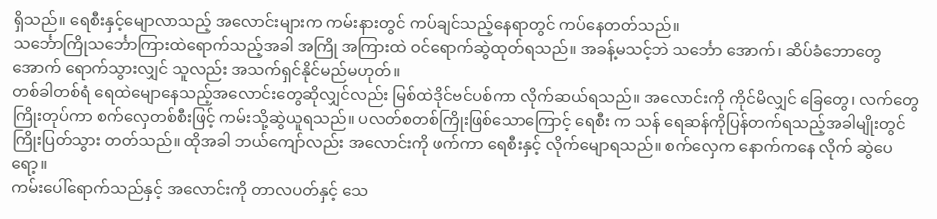ရှိသည်။ ရေစီးနှင့်မျောလာသည့် အလောင်းများက ကမ်းနားတွင် ကပ်ချင်သည့်နေရာတွင် ကပ်နေတတ်သည်။
သင်္ဘောကြိုသင်္ဘောကြားထဲရောက်သည့်အခါ အကြို အကြားထဲ ဝင်ရောက်ဆွဲထုတ်ရသည်။ အခန့်မသင့်ဘဲ သင်္ဘော အောက်၊ ဆိပ်ခံဘောတွေအောက် ရောက်သွားလျှင် သူလည်း အသက်ရှင်နိုင်မည်မဟုတ်။
တစ်ခါတစ်ရံ ရေထဲမျောနေသည့်အလောင်းတွေဆိုလျှင်လည်း မြစ်ထဲဒိုင်ဗင်ပစ်ကာ လိုက်ဆယ်ရသည်။ အလောင်းကို ကိုင်မိလျှင် ခြေတွေ၊ လက်တွေကြိုးတုပ်ကာ စက်လှေတစ်စီးဖြင့် ကမ်းသို့ဆွဲယူရသည်။ ပလတ်စတစ်ကြိုးဖြစ်သောကြောင့် ရေစီး က သန် ရေဆန်ကိုပြန်တက်ရသည့်အခါမျိုးတွင် ကြိုးပြတ်သွား တတ်သည်။ ထိုအခါ ဘယ်ကျော်လည်း အလောင်းကို ဖက်ကာ ရေစီးနှင့် လိုက်မျောရသည်။ စက်လှေက နောက်ကနေ လိုက် ဆွဲပေရော့။
ကမ်းပေါ်ရောက်သည်နှင့် အလောင်းကို တာလပတ်နှင့် သေ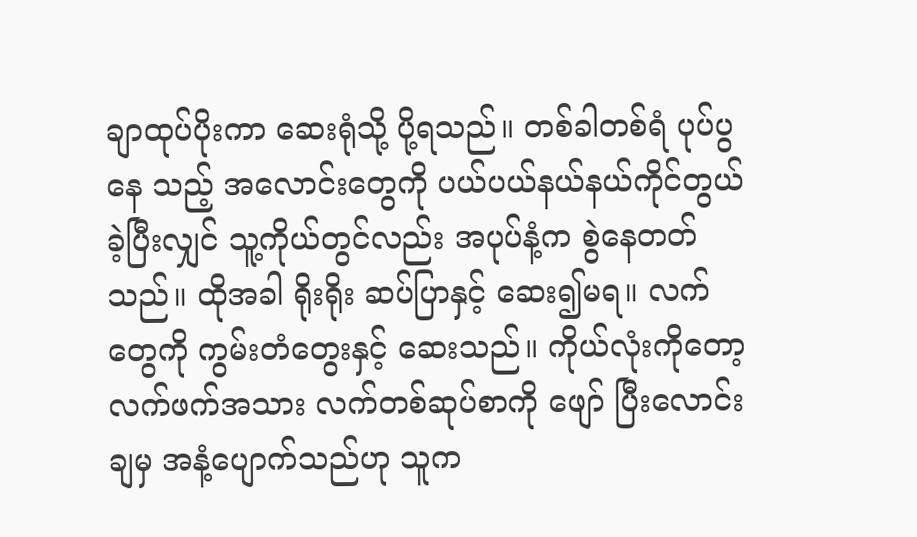ချာထုပ်ပိုးကာ ဆေးရုံသို့ ပို့ရသည်။ တစ်ခါတစ်ရံ ပုပ်ပွနေ သည့် အလောင်းတွေကို ပယ်ပယ်နယ်နယ်ကိုင်တွယ်ခဲ့ပြီးလျှင် သူ့ကိုယ်တွင်လည်း အပုပ်နံ့က စွဲနေတတ်သည်။ ထိုအခါ ရိုးရိုး ဆပ်ပြာနှင့် ဆေး၍မရ။ လက်တွေကို ကွမ်းတံတွေးနှင့် ဆေးသည်။ ကိုယ်လုံးကိုတော့ လက်ဖက်အသား လက်တစ်ဆုပ်စာကို ဖျော် ပြီးလောင်းချမှ အနံ့ပျောက်သည်ဟု သူက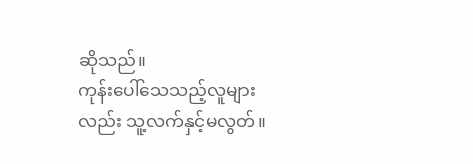ဆိုသည်။
ကုန်းပေါ်သေသည့်လူများလည်း သူ့လက်နှင့်မလွတ်။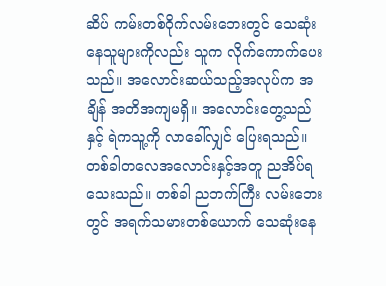ဆိပ် ကမ်းတစ်ဝိုက်လမ်းဘေးတွင် သေဆုံးနေသူများကိုလည်း သူက လိုက်ကောက်ပေးသည်။ အလောင်းဆယ်သည့်အလုပ်က အချိန် အတိအကျမရှိ။ အလောင်းတွေ့သည်နှင့် ရဲကသူ့ကို လာခေါ်လျှင် ပြေးရသည်။
တစ်ခါတလေအလောင်းနှင့်အတူ ညအိပ်ရသေးသည်။ တစ်ခါ ညဘက်ကြီး လမ်းဘေးတွင် အရက်သမားတစ်ယောက် သေဆုံးနေ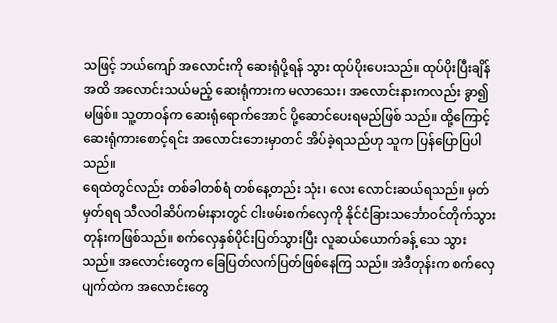သဖြင့် ဘယ်ကျော် အလောင်းကို ဆေးရုံပို့ရန် သွား ထုပ်ပိုးပေးသည်။ ထုပ်ပိုးပြီးချိန်အထိ အလောင်းသယ်မည့် ဆေးရုံကားက မလာသေး၊ အလောင်းနားကလည်း ခွာ၍ မဖြစ်။ သူ့တာဝန်က ဆေးရုံရောက်အောင် ပို့ဆောင်ပေးရမည်ဖြစ် သည်။ ထို့ကြောင့် ဆေးရုံကားစောင့်ရင်း အလောင်းဘေးမှာတင် အိပ်ခဲ့ရသည်ဟု သူက ပြန်ပြောပြပါသည်။
ရေထဲတွင်လည်း တစ်ခါတစ်ရံ တစ်နေ့တည်း သုံး၊ လေး လောင်းဆယ်ရသည်။ မှတ်မှတ်ရရ သီလဝါဆိပ်ကမ်းနားတွင် ငါးဖမ်းစက်လှေကို နိုင်ငံခြားသင်္ဘောဝင်တိုက်သွားတုန်းကဖြစ်သည်။ စက်လှေနှစ်ပိုင်းပြတ်သွားပြီး လူဆယ်ယောက်ခန့် သေ သွားသည်။ အလောင်းတွေက ခြေပြတ်လက်ပြတ်ဖြစ်နေကြ သည်။ အဲဒီတုန်းက စက်လှေပျက်ထဲက အလောင်းတွေ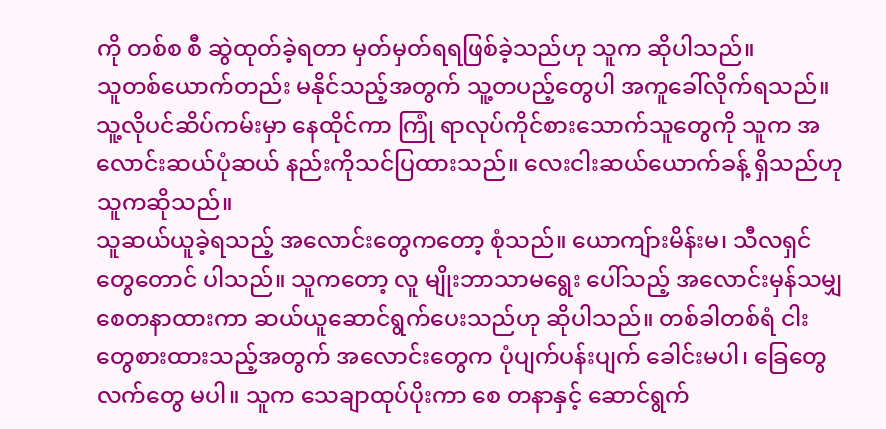ကို တစ်စ စီ ဆွဲထုတ်ခဲ့ရတာ မှတ်မှတ်ရရဖြစ်ခဲ့သည်ဟု သူက ဆိုပါသည်။
သူတစ်ယောက်တည်း မနိုင်သည့်အတွက် သူ့တပည့်တွေပါ အကူခေါ်လိုက်ရသည်။ သူ့လိုပင်ဆိပ်ကမ်းမှာ နေထိုင်ကာ ကြုံ ရာလုပ်ကိုင်စားသောက်သူတွေကို သူက အလောင်းဆယ်ပုံဆယ် နည်းကိုသင်ပြထားသည်။ လေးငါးဆယ်ယောက်ခန့် ရှိသည်ဟု သူကဆိုသည်။
သူဆယ်ယူခဲ့ရသည့် အလောင်းတွေကတော့ စုံသည်။ ယောကျ်ားမိန်းမ၊ သီလရှင်တွေတောင် ပါသည်။ သူကတော့ လူ မျိုးဘာသာမရွေး ပေါ်သည့် အလောင်းမှန်သမျှ စေတနာထားကာ ဆယ်ယူဆောင်ရွက်ပေးသည်ဟု ဆိုပါသည်။ တစ်ခါတစ်ရံ ငါး တွေစားထားသည့်အတွက် အလောင်းတွေက ပုံပျက်ပန်းပျက် ခေါင်းမပါ၊ ခြေတွေလက်တွေ မပါ။ သူက သေချာထုပ်ပိုးကာ စေ တနာနှင့် ဆောင်ရွက်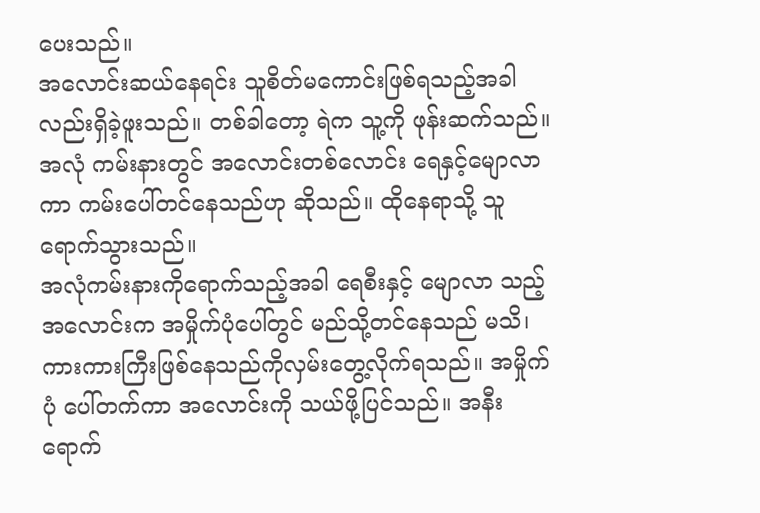ပေးသည်။
အလောင်းဆယ်နေရင်း သူစိတ်မကောင်းဖြစ်ရသည့်အခါ လည်းရှိခဲ့ဖူးသည်။ တစ်ခါတော့ ရဲက သူ့ကို ဖုန်းဆက်သည်။ အလုံ ကမ်းနားတွင် အလောင်းတစ်လောင်း ရေနှင့်မျောလာကာ ကမ်းပေါ်တင်နေသည်ဟု ဆိုသည်။ ထိုနေရာသို့ သူရောက်သွားသည်။
အလုံကမ်းနားကိုရောက်သည့်အခါ ရေစီးနှင့် မျောလာ သည့်အလောင်းက အမှိုက်ပုံပေါ်တွင် မည်သို့တင်နေသည် မသိ၊ ကားကားကြီးဖြစ်နေသည်ကိုလှမ်းတွေ့လိုက်ရသည်။ အမှိုက်ပုံ ပေါ်တက်ကာ အလောင်းကို သယ်ဖို့ပြင်သည်။ အနီး ရောက်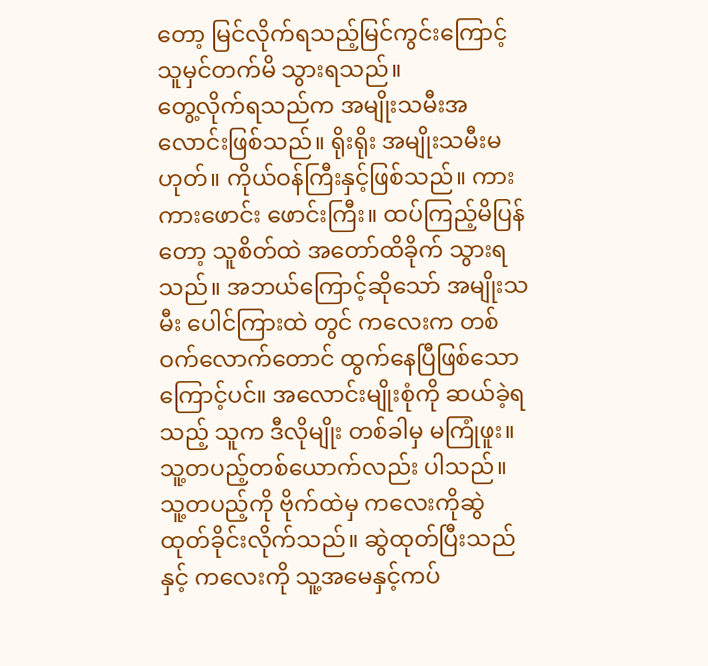တော့ မြင်လိုက်ရသည့်မြင်ကွင်းကြောင့် သူမှင်တက်မိ သွားရသည်။
တွေ့လိုက်ရသည်က အမျိုးသမီးအလောင်းဖြစ်သည်။ ရိုးရိုး အမျိုးသမီးမဟုတ်။ ကိုယ်ဝန်ကြီးနှင့်ဖြစ်သည်။ ကားကားဖောင်း ဖောင်းကြီး။ ထပ်ကြည့်မိပြန်တော့ သူစိတ်ထဲ အတော်ထိခိုက် သွားရသည်။ အဘယ်ကြောင့်ဆိုသော် အမျိုးသမီး ပေါင်ကြားထဲ တွင် ကလေးက တစ်ဝက်လောက်တောင် ထွက်နေပြီဖြစ်သော ကြောင့်ပင်။ အလောင်းမျိုးစုံကို ဆယ်ခဲ့ရသည့် သူက ဒီလိုမျိုး တစ်ခါမှ မကြုံဖူး။ သူ့တပည့်တစ်ယောက်လည်း ပါသည်။
သူ့တပည့်ကို ဗိုက်ထဲမှ ကလေးကိုဆွဲထုတ်ခိုင်းလိုက်သည်။ ဆွဲထုတ်ပြီးသည်နှင့် ကလေးကို သူ့အမေနှင့်ကပ်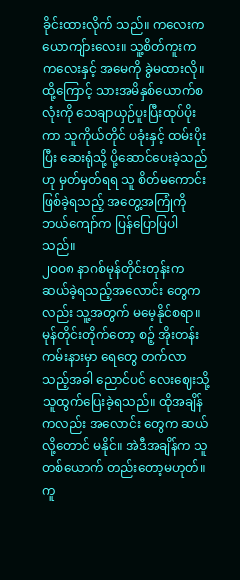ခိုင်းထားလိုက် သည်။ ကလေးက ယောကျ်ားလေး။ သူ့စိတ်ကူးက ကလေးနှင့် အမေကို ခွဲမထားလို။ ထို့ကြောင့် သားအမိနှစ်ယောက်စလုံးကို သေချာယှဉ်ပူးပြီးထုပ်ပိုးကာ သူကိုယ်တိုင် ပခုံးနှင့် ထမ်းပိုးပြီး ဆေးရုံသို့ ပို့ဆောင်ပေးခဲ့သည်ဟု မှတ်မှတ်ရရ သူ စိတ်မကောင်း ဖြစ်ခဲ့ရသည့် အတွေ့အကြုံကို ဘယ်ကျော်က ပြန်ပြောပြပါသည်။
၂ဝဝ၈ နာဂစ်မုန်တိုင်းတုန်းက ဆယ်ခဲ့ရသည့်အလောင်း တွေကလည်း သူ့အတွက် မမေ့နိုင်စရာ။ မုန်တိုင်းတိုက်တော့ စဉ့် အိုးတန်းကမ်းနားမှာ ရေတွေ တက်လာသည့်အခါ ညောင်ပင် လေးဈေးသို့ သူထွက်ပြေးခဲ့ရသည်။ ထိုအချိန်ကလည်း အလောင်း တွေက ဆယ်လို့တောင် မနိုင်။ အဲဒီအချိန်က သူတစ်ယောက် တည်းတော့မဟုတ်။ ကူ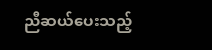ညီဆယ်ပေးသည့်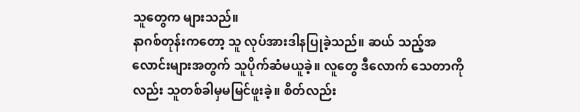သူတွေက များသည်။
နာဂစ်တုန်းကတော့ သူ လုပ်အားဒါနပြုခဲ့သည်။ ဆယ် သည့်အလောင်းများအတွက် သူပိုက်ဆံမယူခဲ့။ လူတွေ ဒီလောက် သေတာကိုလည်း သူတစ်ခါမှမမြင်ဖူးခဲ့။ စိတ်လည်း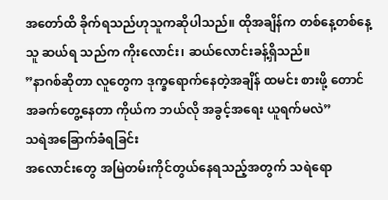အတော်ထိ ခိုက်ရသည်ဟုသူကဆိုပါသည်။ ထိုအချိန်က တစ်နေ့တစ်နေ့ သူ ဆယ်ရ သည်က ကိုးလောင်း၊ ဆယ်လောင်းခန့်ရှိသည်။
”နာဂစ်ဆိုတာ လူတွေက ဒုက္ခရောက်နေတဲ့အချိန် ထမင်း စားဖို့ တောင် အခက်တွေ့နေတာ ကိုယ်က ဘယ်လို အခွင့်အရေး ယူရက်မလဲ”
သရဲအခြောက်ခံရခြင်း
အလောင်းတွေ အမြဲတမ်းကိုင်တွယ်နေရသည့်အတွက် သရဲရော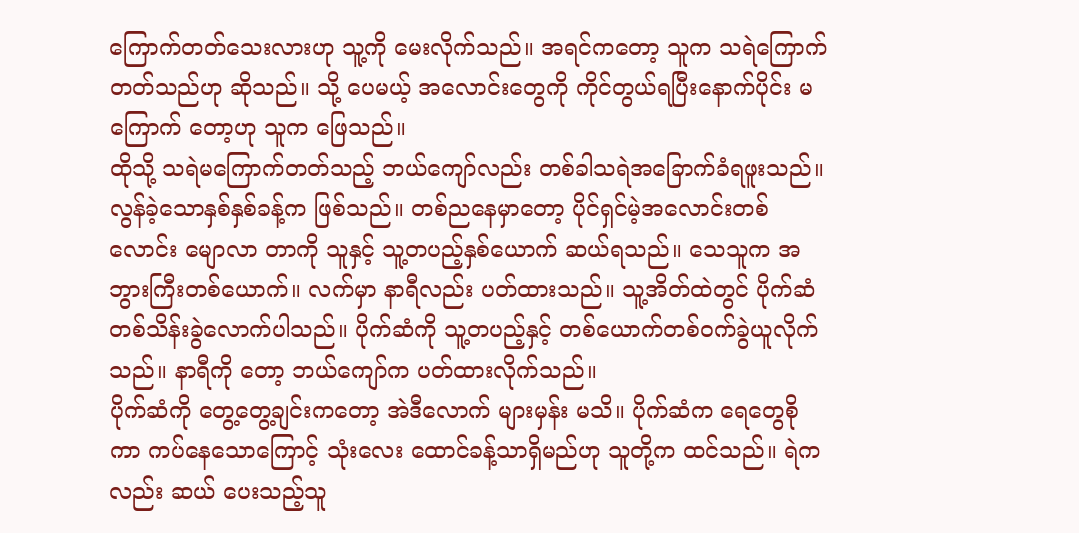ကြောက်တတ်သေးလားဟု သူ့ကို မေးလိုက်သည်။ အရင်ကတော့ သူက သရဲကြောက်တတ်သည်ဟု ဆိုသည်။ သို့ ပေမယ့် အလောင်းတွေကို ကိုင်တွယ်ရပြီးနောက်ပိုင်း မကြောက် တော့ဟု သူက ဖြေသည်။
ထိုသို့ သရဲမကြောက်တတ်သည့် ဘယ်ကျော်လည်း တစ်ခါသရဲအခြောက်ခံရဖူးသည်။ လွန်ခဲ့သောနှစ်နှစ်ခန့်က ဖြစ်သည်။ တစ်ညနေမှာတော့ ပိုင်ရှင်မဲ့အလောင်းတစ်လောင်း မျောလာ တာကို သူနှင့် သူ့တပည့်နှစ်ယောက် ဆယ်ရသည်။ သေသူက အဘွားကြီးတစ်ယောက်။ လက်မှာ နာရီလည်း ပတ်ထားသည်။ သူ့အိတ်ထဲတွင် ပိုက်ဆံတစ်သိန်းခွဲလောက်ပါသည်။ ပိုက်ဆံကို သူ့တပည့်နှင့် တစ်ယောက်တစ်ဝက်ခွဲယူလိုက်သည်။ နာရီကို တော့ ဘယ်ကျော်က ပတ်ထားလိုက်သည်။
ပိုက်ဆံကို တွေ့တွေ့ချင်းကတော့ အဲဒီလောက် များမှန်း မသိ။ ပိုက်ဆံက ရေတွေစိုကာ ကပ်နေသောကြောင့် သုံးလေး ထောင်ခန့်သာရှိမည်ဟု သူတို့က ထင်သည်။ ရဲကလည်း ဆယ် ပေးသည့်သူ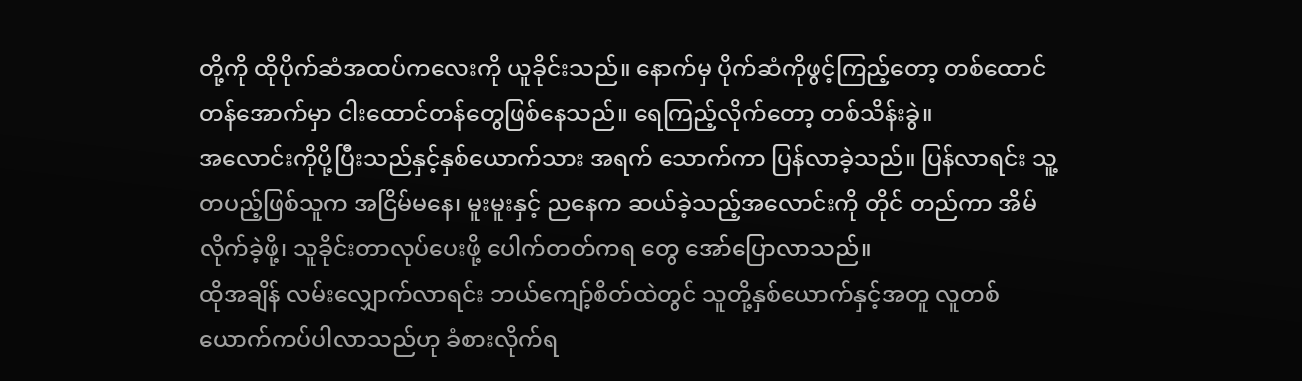တို့ကို ထိုပိုက်ဆံအထပ်ကလေးကို ယူခိုင်းသည်။ နောက်မှ ပိုက်ဆံကိုဖွင့်ကြည့်တော့ တစ်ထောင်တန်အောက်မှာ ငါးထောင်တန်တွေဖြစ်နေသည်။ ရေကြည့်လိုက်တော့ တစ်သိန်းခွဲ။
အလောင်းကိုပို့ပြီးသည်နှင့်နှစ်ယောက်သား အရက် သောက်ကာ ပြန်လာခဲ့သည်။ ပြန်လာရင်း သူ့တပည့်ဖြစ်သူက အငြိမ်မနေ၊ မူးမူးနှင့် ညနေက ဆယ်ခဲ့သည့်အလောင်းကို တိုင် တည်ကာ အိမ်လိုက်ခဲ့ဖို့၊ သူခိုင်းတာလုပ်ပေးဖို့ ပေါက်တတ်ကရ တွေ အော်ပြောလာသည်။
ထိုအချိန် လမ်းလျှောက်လာရင်း ဘယ်ကျော့်စိတ်ထဲတွင် သူတို့နှစ်ယောက်နှင့်အတူ လူတစ်ယောက်ကပ်ပါလာသည်ဟု ခံစားလိုက်ရ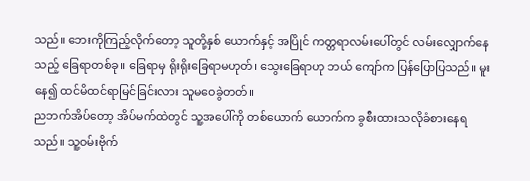သည်။ ဘေးကိုကြည့်လိုက်တော့ သူတို့နှစ် ယောက်နှင့် အပြိုင် ကတ္တရာလမ်းပေါ်တွင် လမ်းလျှောက်နေသည့် ခြေရာတစ်ခု။ ခြေရာမှ ရိုးရိုးခြေရာမဟုတ်၊ သွေးခြေရာဟု ဘယ် ကျော်က ပြန်ပြောပြသည်။ မူးနေ၍ ထင်မိထင်ရာမြင်ခြင်းလား သူမဝေခွဲတတ်။
ညဘက်အိပ်တော့ အိပ်မက်ထဲတွင် သူ့အပေါ်ကို တစ်ယောက် ယောက်က ခွစီးထားသလိုခံစားနေရသည်။ သူ့ဝမ်းဗိုက်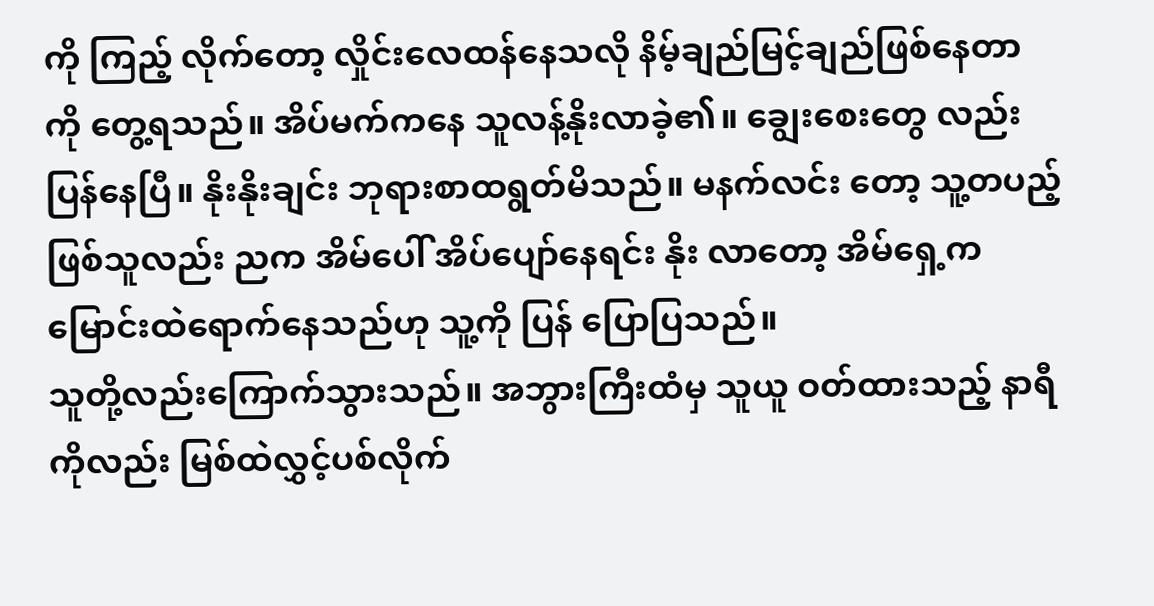ကို ကြည့် လိုက်တော့ လှိုင်းလေထန်နေသလို နိမ့်ချည်မြင့်ချည်ဖြစ်နေတာ ကို တွေ့ရသည်။ အိပ်မက်ကနေ သူလန့်နိုးလာခဲ့၏။ ချွေးစေးတွေ လည်း ပြန်နေပြီ။ နိုးနိုးချင်း ဘုရားစာထရွတ်မိသည်။ မနက်လင်း တော့ သူ့တပည့်ဖြစ်သူလည်း ညက အိမ်ပေါ် အိပ်ပျော်နေရင်း နိုး လာတော့ အိမ်ရှေ့က မြောင်းထဲရောက်နေသည်ဟု သူ့ကို ပြန် ပြောပြသည်။
သူတို့လည်းကြောက်သွားသည်။ အဘွားကြီးထံမှ သူယူ ဝတ်ထားသည့် နာရီကိုလည်း မြစ်ထဲလွှင့်ပစ်လိုက်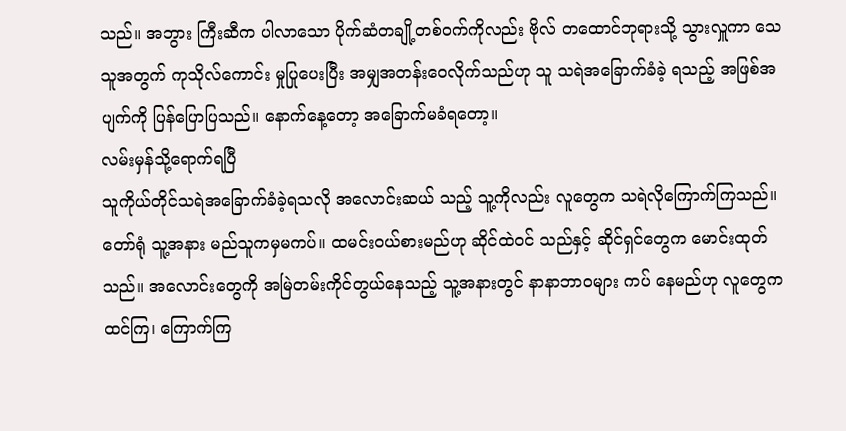သည်။ အဘွား ကြီးဆီက ပါလာသော ပိုက်ဆံတချို့တစ်ဝက်ကိုလည်း ဗိုလ် တထောင်ဘုရားသို့ သွားလှူကာ သေသူအတွက် ကုသိုလ်ကောင်း မှုပြုပေးပြီး အမျှအတန်းဝေလိုက်သည်ဟု သူ သရဲအခြောက်ခံခဲ့ ရသည့် အဖြစ်အပျက်ကို ပြန်ပြောပြသည်။ နောက်နေ့တော့ အခြောက်မခံရတော့။
လမ်းမှန်သို့ရောက်ရပြီ
သူကိုယ်တိုင်သရဲအခြောက်ခံခဲ့ရသလို အလောင်းဆယ် သည့် သူ့ကိုလည်း လူတွေက သရဲလိုကြောက်ကြသည်။ တော်ရုံ သူ့အနား မည်သူကမှမကပ်။ ထမင်းဝယ်စားမည်ဟု ဆိုင်ထဲဝင် သည်နှင့် ဆိုင်ရှင်တွေက မောင်းထုတ်သည်။ အလောင်းတွေကို အမြဲတမ်းကိုင်တွယ်နေသည့် သူ့အနားတွင် နာနာဘာဝများ ကပ် နေမည်ဟု လူတွေက ထင်ကြ၊ ကြောက်ကြ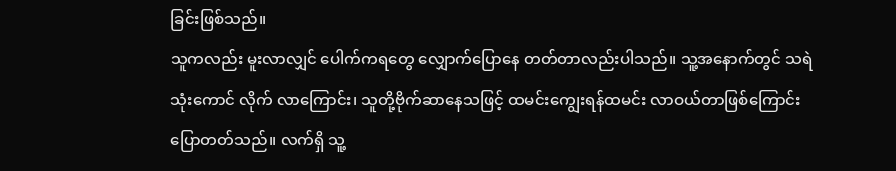ခြင်းဖြစ်သည်။
သူကလည်း မူးလာလျှင် ပေါက်ကရတွေ လျှောက်ပြောနေ တတ်တာလည်းပါသည်။ သူ့အနောက်တွင် သရဲသုံးကောင် လိုက် လာကြောင်း၊ သူတို့ဗိုက်ဆာနေသဖြင့် ထမင်းကျွေးရန်ထမင်း လာဝယ်တာဖြစ်ကြောင်း ပြောတတ်သည်။ လက်ရှိ သူ့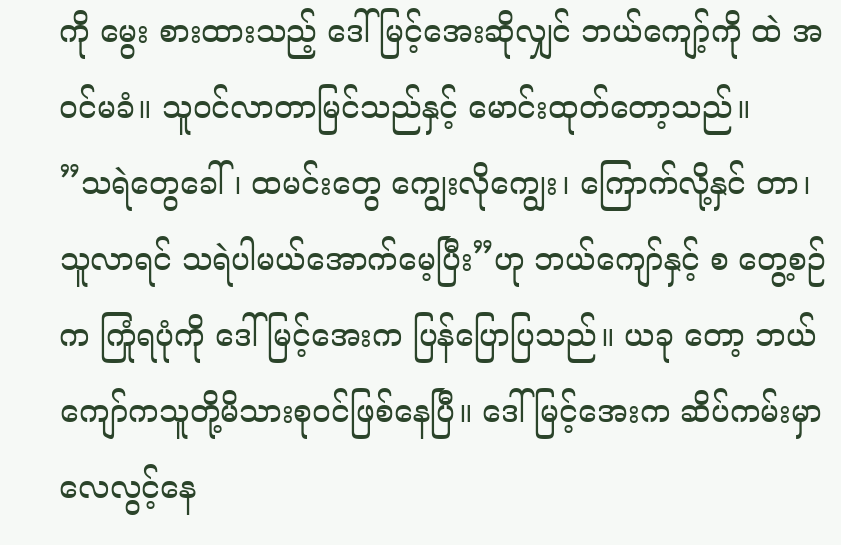ကို မွေး စားထားသည့် ဒေါ်မြင့်အေးဆိုလျှင် ဘယ်ကျော့်ကို ထဲ အဝင်မခံ။ သူဝင်လာတာမြင်သည်နှင့် မောင်းထုတ်တော့သည်။
”သရဲတွေခေါ်၊ ထမင်းတွေ ကျွေးလိုကျွေး၊ ကြောက်လို့နှင် တာ၊ သူလာရင် သရဲပါမယ်အောက်မေ့ပြီး”ဟု ဘယ်ကျော်နှင့် စ တွေ့စဉ်က ကြုံရပုံကို ဒေါ်မြင့်အေးက ပြန်ပြောပြသည်။ ယခု တော့ ဘယ်ကျော်ကသူတို့မိသားစုဝင်ဖြစ်နေပြီ။ ဒေါ်မြင့်အေးက ဆိပ်ကမ်းမှာ လေလွင့်နေ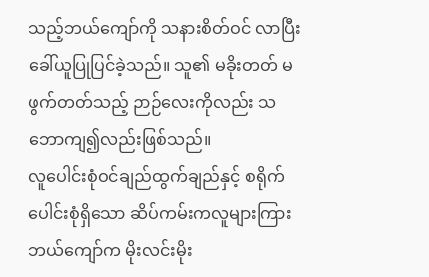သည့်ဘယ်ကျော်ကို သနားစိတ်ဝင် လာပြီး ခေါ်ယူပြုပြင်ခဲ့သည်။ သူ၏ မခိုးတတ် မဖွက်တတ်သည့် ဉာဉ်လေးကိုလည်း သဘောကျ၍လည်းဖြစ်သည်။
လူပေါင်းစုံဝင်ချည်ထွက်ချည်နှင့် စရိုက်ပေါင်းစုံရှိသော ဆိပ်ကမ်းကလူများကြား ဘယ်ကျော်က မိုးလင်းမိုး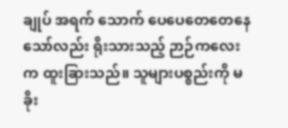ချုပ် အရက် သောက် ပေပေတေတေနေသော်လည်း ရိုးသားသည့် ဉာဉ်ကလေး က ထူးခြားသည်။ သူများပစ္စည်းကို မခိုး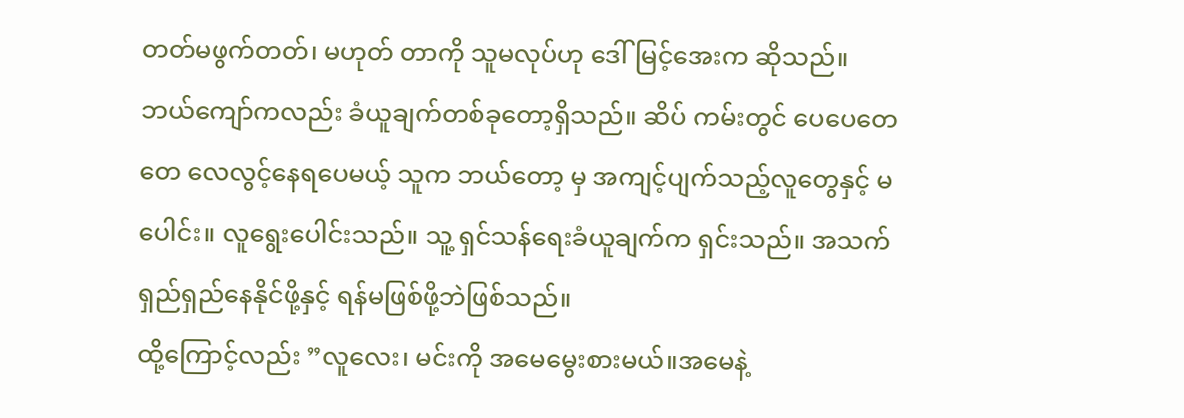တတ်မဖွက်တတ်၊ မဟုတ် တာကို သူမလုပ်ဟု ဒေါ်မြင့်အေးက ဆိုသည်။
ဘယ်ကျော်ကလည်း ခံယူချက်တစ်ခုတော့ရှိသည်။ ဆိပ် ကမ်းတွင် ပေပေတေတေ လေလွင့်နေရပေမယ့် သူက ဘယ်တော့ မှ အကျင့်ပျက်သည့်လူတွေနှင့် မပေါင်း။ လူရွေးပေါင်းသည်။ သူ့ ရှင်သန်ရေးခံယူချက်က ရှင်းသည်။ အသက်ရှည်ရှည်နေနိုင်ဖို့နှင့် ရန်မဖြစ်ဖို့ဘဲဖြစ်သည်။
ထို့ကြောင့်လည်း ”လူလေး၊ မင်းကို အမေမွေးစားမယ်။အမေနဲ့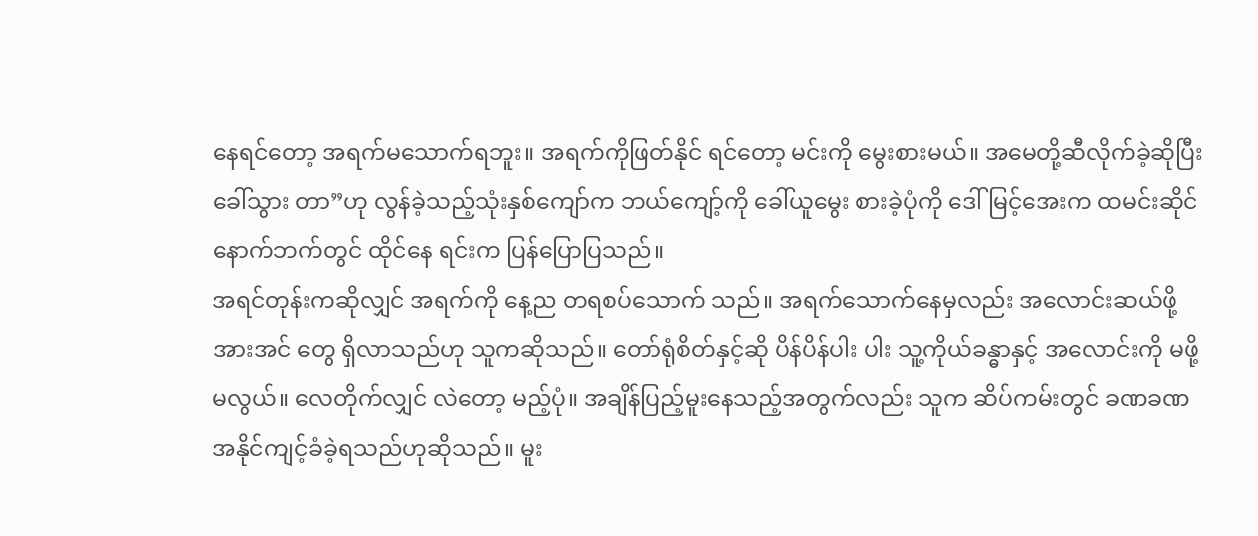နေရင်တော့ အရက်မသောက်ရဘူး။ အရက်ကိုဖြတ်နိုင် ရင်တော့ မင်းကို မွေးစားမယ်။ အမေတို့ဆီလိုက်ခဲ့ဆိုပြီး ခေါ်သွား တာ”ဟု လွန်ခဲ့သည့်သုံးနှစ်ကျော်က ဘယ်ကျော့်ကို ခေါ်ယူမွေး စားခဲ့ပုံကို ဒေါ်မြင့်အေးက ထမင်းဆိုင်နောက်ဘက်တွင် ထိုင်နေ ရင်းက ပြန်ပြောပြသည်။
အရင်တုန်းကဆိုလျှင် အရက်ကို နေ့ည တရစပ်သောက် သည်။ အရက်သောက်နေမှလည်း အလောင်းဆယ်ဖို့ အားအင် တွေ ရှိလာသည်ဟု သူကဆိုသည်။ တော်ရုံစိတ်နှင့်ဆို ပိန်ပိန်ပါး ပါး သူ့ကိုယ်ခန္ဓာနှင့် အလောင်းကို မဖို့ မလွယ်။ လေတိုက်လျှင် လဲတော့ မည့်ပုံ။ အချိန်ပြည့်မူးနေသည့်အတွက်လည်း သူက ဆိပ်ကမ်းတွင် ခဏခဏအနိုင်ကျင့်ခံခဲ့ရသည်ဟုဆိုသည်။ မူး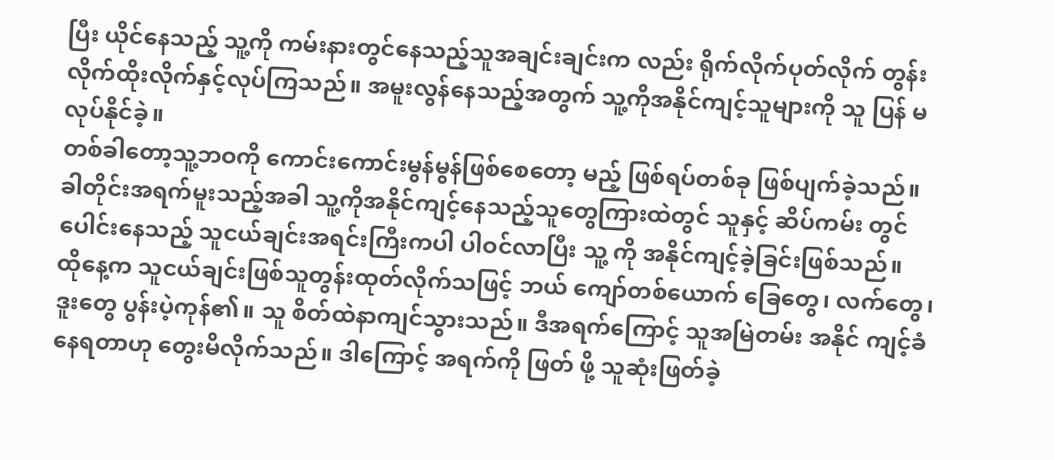ပြီး ယိုင်နေသည့် သူ့ကို ကမ်းနားတွင်နေသည့်သူအချင်းချင်းက လည်း ရိုက်လိုက်ပုတ်လိုက် တွန်းလိုက်ထိုးလိုက်နှင့်လုပ်ကြသည်။ အမူးလွန်နေသည့်အတွက် သူ့ကိုအနိုင်ကျင့်သူများကို သူ ပြန် မလုပ်နိုင်ခဲ့။
တစ်ခါတော့သူ့ဘဝကို ကောင်းကောင်းမွန်မွန်ဖြစ်စေတော့ မည့် ဖြစ်ရပ်တစ်ခု ဖြစ်ပျက်ခဲ့သည်။ ခါတိုင်းအရက်မူးသည့်အခါ သူ့ကိုအနိုင်ကျင့်နေသည့်သူတွေကြားထဲတွင် သူနှင့် ဆိပ်ကမ်း တွင်ပေါင်းနေသည့် သူငယ်ချင်းအရင်းကြီးကပါ ပါဝင်လာပြီး သူ့ ကို အနိုင်ကျင့်ခဲ့ခြင်းဖြစ်သည်။
ထိုနေ့က သူငယ်ချင်းဖြစ်သူတွန်းထုတ်လိုက်သဖြင့် ဘယ် ကျော်တစ်ယောက် ခြေတွေ၊ လက်တွေ၊ ဒူးတွေ ပွန်းပဲ့ကုန်၏။ သူ စိတ်ထဲနာကျင်သွားသည်။ ဒီအရက်ကြောင့် သူအမြဲတမ်း အနိုင် ကျင့်ခံနေရတာဟု တွေးမိလိုက်သည်။ ဒါကြောင့် အရက်ကို ဖြတ် ဖို့ သူဆုံးဖြတ်ခဲ့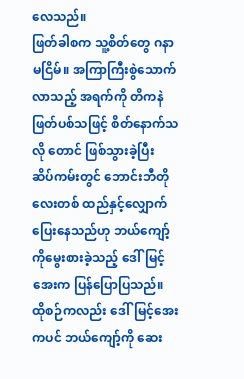လေသည်။
ဖြတ်ခါစက သူ့စိတ်တွေ ဂနာမငြိမ်။ အကြာကြီးစွဲသောက် လာသည့် အရက်ကို တိကနဲဖြတ်ပစ်သဖြင့် စိတ်နောက်သလို တောင် ဖြစ်သွားခဲ့ပြီး ဆိပ်ကမ်းတွင် ဘောင်းဘီတိုလေးတစ် ထည်နှင့်လျှောက် ပြေးနေသည်ဟု ဘယ်ကျော့်ကိုမွေးစားခဲ့သည့် ဒေါ်မြင့်အေးက ပြန်ပြောပြသည်။
ထိုစဉ်ကလည်း ဒေါ်မြင့်အေးကပင် ဘယ်ကျော့်ကို ဆေး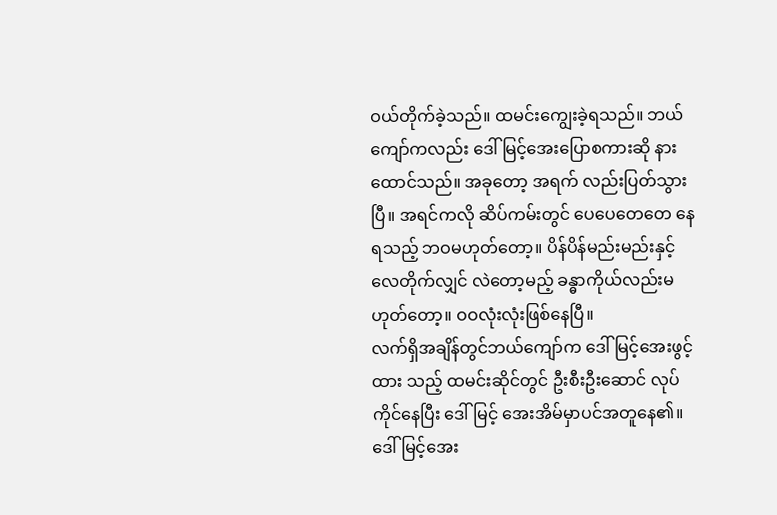ဝယ်တိုက်ခဲ့သည်။ ထမင်းကျွေးခဲ့ရသည်။ ဘယ်ကျော်ကလည်း ဒေါ်မြင့်အေးပြောစကားဆို နားထောင်သည်။ အခုတော့ အရက် လည်းပြတ်သွားပြီ။ အရင်ကလို ဆိပ်ကမ်းတွင် ပေပေတေတေ နေရသည့် ဘဝမဟုတ်တော့။ ပိန်ပိန်မည်းမည်းနှင့် လေတိုက်လျှင် လဲတော့မည့် ခန္ဓာကိုယ်လည်းမဟုတ်တော့။ ဝဝလုံးလုံးဖြစ်နေပြီ။
လက်ရှိအချိန်တွင်ဘယ်ကျော်က ဒေါ်မြင့်အေးဖွင့်ထား သည့် ထမင်းဆိုင်တွင် ဦးစီးဦးဆောင် လုပ်ကိုင်နေပြီး ဒေါ်မြင့် အေးအိမ်မှာပင်အတူနေ၏။ ဒေါ်မြင့်အေး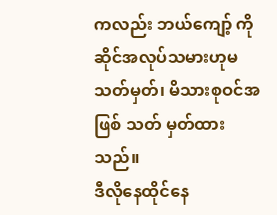ကလည်း ဘယ်ကျော့် ကို ဆိုင်အလုပ်သမားဟုမသတ်မှတ်၊ မိသားစုဝင်အဖြစ် သတ် မှတ်ထားသည်။
ဒီလိုနေထိုင်နေ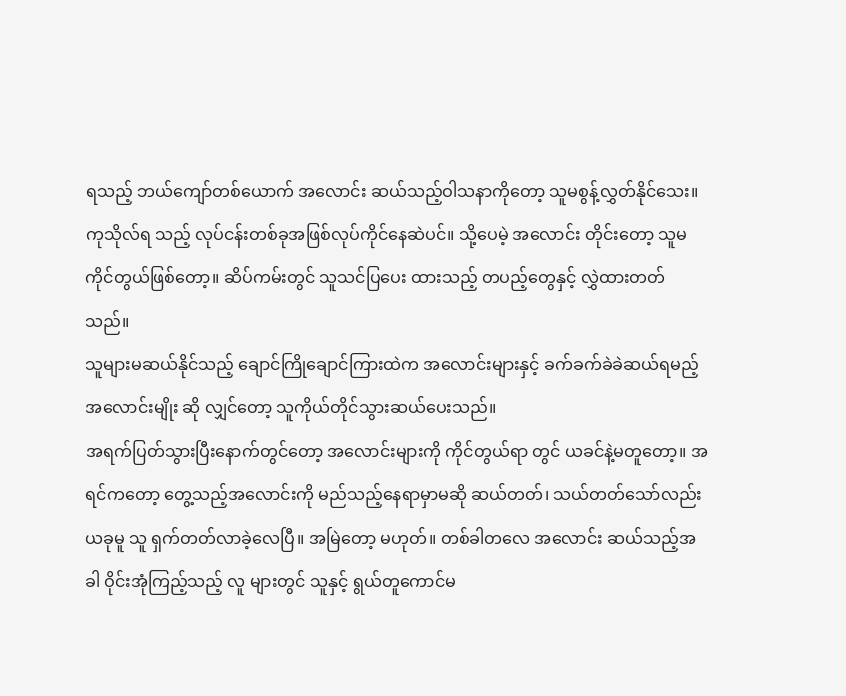ရသည့် ဘယ်ကျော်တစ်ယောက် အလောင်း ဆယ်သည့်ဝါသနာကိုတော့ သူမစွန့်လွှတ်နိုင်သေး။ ကုသိုလ်ရ သည့် လုပ်ငန်းတစ်ခုအဖြစ်လုပ်ကိုင်နေဆဲပင်။ သို့ပေမဲ့ အလောင်း တိုင်းတော့ သူမကိုင်တွယ်ဖြစ်တော့။ ဆိပ်ကမ်းတွင် သူသင်ပြပေး ထားသည့် တပည့်တွေနှင့် လွှဲထားတတ်သည်။
သူများမဆယ်နိုင်သည့် ချောင်ကြိုချောင်ကြားထဲက အလောင်းများနှင့် ခက်ခက်ခဲခဲဆယ်ရမည့် အလောင်းမျိုး ဆို လျှင်တော့ သူကိုယ်တိုင်သွားဆယ်ပေးသည်။
အရက်ပြတ်သွားပြီးနောက်တွင်တော့ အလောင်းများကို ကိုင်တွယ်ရာ တွင် ယခင်နဲ့မတူတော့။ အရင်ကတော့ တွေ့သည့်အလောင်းကို မည်သည့်နေရာမှာမဆို ဆယ်တတ်၊ သယ်တတ်သော်လည်း ယခုမူ သူ ရှက်တတ်လာခဲ့လေပြီ။ အမြဲတော့ မဟုတ်။ တစ်ခါတလေ အလောင်း ဆယ်သည့်အခါ ဝိုင်းအုံကြည့်သည့် လူ များတွင် သူနှင့် ရွယ်တူကောင်မ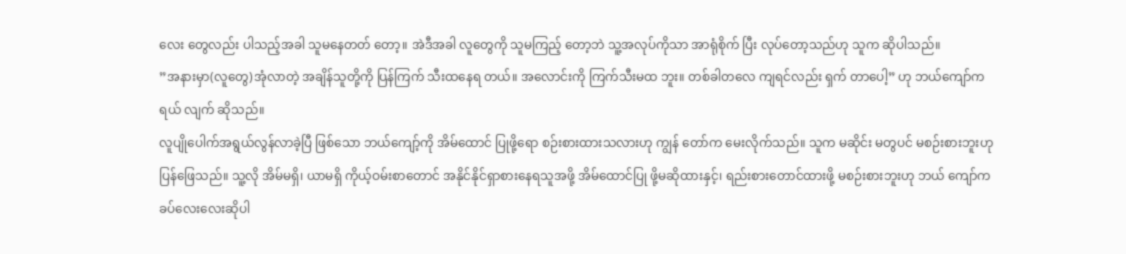လေး တွေလည်း ပါသည့်အခါ သူမနေတတ် တော့။ အဲဒီအခါ လူတွေကို သူမကြည့် တော့ဘဲ သူ့အလုပ်ကိုသာ အာရုံစိုက် ပြီး လုပ်တော့သည်ဟု သူက ဆိုပါသည်။
”အနားမှာ(လူတွေ)အုံလာတဲ့ အချိန်သူတို့ကို ပြန်ကြက် သီးထနေရ တယ်။ အလောင်းကို ကြက်သီးမထ ဘူး။ တစ်ခါတလေ ကျရင်လည်း ရှက် တာပေါ့” ဟု ဘယ်ကျော်က ရယ် လျက် ဆိုသည်။
လူပျိုပေါက်အရွယ်လွန်လာခဲ့ပြီ ဖြစ်သော ဘယ်ကျော့်ကို အိမ်ထောင် ပြုဖို့ရော စဉ်းစားထားသလားဟု ကျွန် တော်က မေးလိုက်သည်။ သူက မဆိုင်း မတွပင် မစဉ်းစားဘူးဟုပြန်ဖြေသည်။ သူ့လို အိမ်မရှိ၊ ယာမရှိ ကိုယ့်ဝမ်းစာတောင် အနိုင်နိုင်ရှာစားနေရသူအဖို့ အိမ်ထောင်ပြု ဖို့မဆိုထားနှင့်၊ ရည်းစားတောင်ထားဖို့ မစဉ်းစားဘူးဟု ဘယ် ကျော်က ခပ်လေးလေးဆိုပါ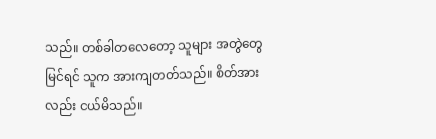သည်။ တစ်ခါတလေတော့ သူများ အတွဲတွေမြင်ရင် သူက အားကျတတ်သည်။ စိတ်အားလည်း ငယ်မိသည်။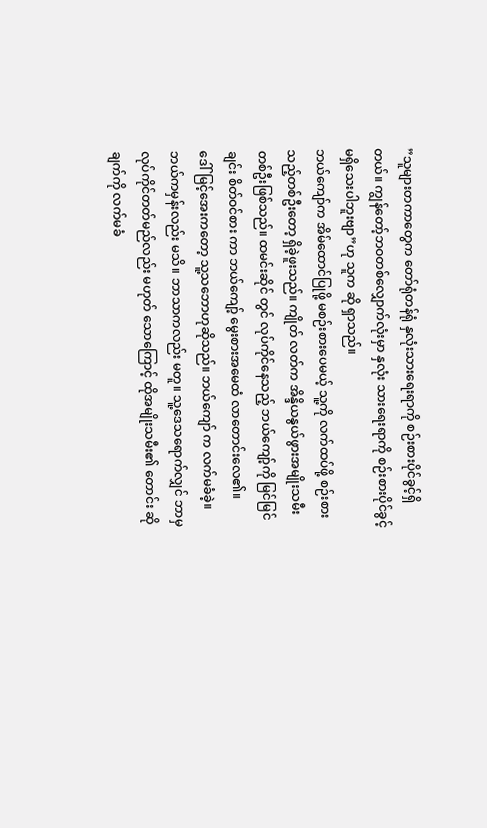”သူများတကာတွေက တော်ရုံတန်ရုံ နှလုံးသားရေးရာကို စဉ်းစားပိုင်ခွင့်ရှိတယ်။ ကျွန်တော့်ဘဝတစ်လျှောက်လုံးမှာ နှလုံး သားရေးရာကို စဉ်းစားပိုင်ခွင့် မရှိသေးပါဘူးဗျာ”ဟု သူက ဆို ရှာသည်။
ဘယ်ကျော်က အိမ်ထောင်ပြုဖို့ မစဉ်းစားပေမယ့် သူ့ကို လက်ထပ်ဖို့ စဉ်းစားသည့်တစ်ဦးတော့ ရှိခဲ့ဖူးသည်။ ကျိုတ် လတ်က အိန္ဒိယနွယ်ဖွားအမျိုးသမီးတစ်ဦးဖြစ်သည်။ ထမင်းဆိုင် တွင် လုပ်ကိုင်နေသည့် ဘယ်ကျော့်ကို မြင်မြင်ချင်း စိတ်ဝင်စား ကာ ဘယ်ကျော့် မွေးစားအမေထံ လာတောင်းလေ၏။
ဒေါ်မြင့်အေးကတော့ သူ့သဘောဟုဆိုသည်။ ဘယ်ကျော် က လက်မခံခဲ့။ ဘယ်ကမှန်းလည်း မသိ။ ဘာသာကလည်း မတူ။ သူ့ဒေသရောက်လျှင် ဘာမှ လုပ်ကိုင်တတ်မည်လည်း မဟုတ် သောကြောင့် ထိုအမျိုးသမီး၏ တောင်း ဆိုချက်ကို လက်မခံ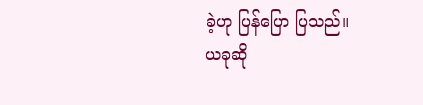ခဲ့ဟု ပြန်ပြော ပြသည်။
ယခုဆို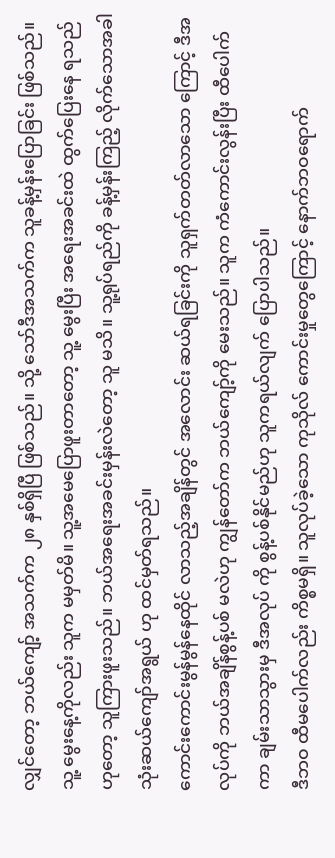လျှင်တော့ ဘယ်ကျော့် အသက်က ၂၈ နှစ်ရှိပြီ ဖြစ်သည်။ သို့ သော်ဒီအသက်က သူခန့်မှန်းပြောခြင်း ဖြစ်သည်။ သူ့ မွေးနေ့ကိုလည်း သူက မမှတ်မိ။ သူ့အမေပြောဖူးတာတော့ သူ့ မွေးပြီး အရေးအခင်းထဲ ထွက်ပြေးနေ ရသည်ဟုတော့ သူကြားဖူးသည်။ ဘယ်အရေးအခင်းမှန်းလဲတော့ သူ မသိ။ သူ့ရုပ်ရည်ကို ခန့်မှန်းကြည့် လိုက်သောအခါ သုံးဆယ်ကျော်အရွယ် ဟု ထင်မှတ်ရသည်။
ကောင်းကောင်းမွန်မွန်နေထိုင် လာသည့်အချိန်တွင် အလောင်း ဆယ်ရခြင်းကို သူရှက်တတ်လာသော ကြောင့် ဒီအလုပ်ကို ဘယ်အချိန်စွန့်ပစ် မလဲဟု ကျွန်တော်က ဘယ်ကျော့်ကို မေးသည်။ သူက ကံကောင်းလွန်းပြီး ထီပေါက်ကာ ချမ်းသာသွားမှ ဒီအလုပ် ကို စွန့်ပစ်နိုင်မည်ဟု သူကရယ်လျက် ပြောပါသည်။
ဒီဘဝ ထီမပေါက်လည်း ကိစ္စမရှိ။ သူလုပ်ခဲ့သော ကုသိုလ် ကောင်းမှုတွေကြောင့် နောက်ဘဝရောက်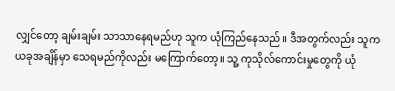လျှင်တော့ ချမ်းချမ်း သာသာနေရမည်ဟု သူက ယုံကြည်နေသည်။ ဒီအတွက်လည်း သူက ယခုအချိန်မှာ သေရမည်ကိုလည်း မကြောက်တော့။ သူ့ ကုသိုလ်ကောင်းမှုတွေကို ယုံ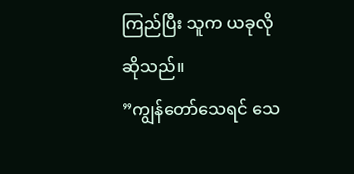ကြည်ပြီး သူက ယခုလိုဆိုသည်။
”ကျွန်တော်သေရင် သေ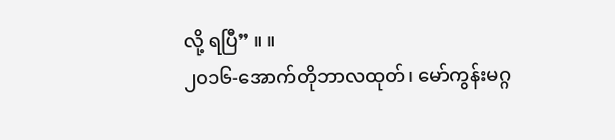လို့ ရပြီ” ။ ။
၂၀၁၆-အောက်တိုဘာလထုတ်၊ မော်ကွန်းမဂ္ဂ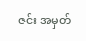ဇင်း အမှတ်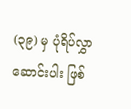(၃၉) မှ ပုံရိပ်လွှာဆောင်းပါး ဖြစ်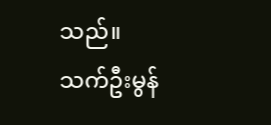သည်။
သက်ဦးမွန်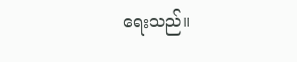ရေးသည်။